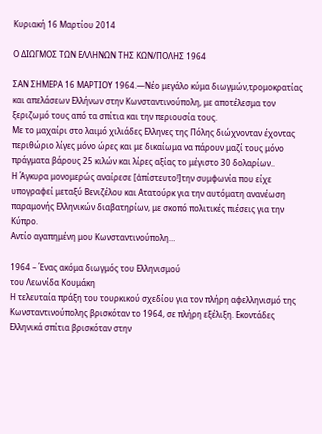Κυριακή 16 Μαρτίου 2014

Ο ΔΙΩΓΜΟΣ ΤΩΝ ΕΛΛΗΝΩΝ ΤΗΣ ΚΩΝ/ΠΟΛΗΣ 1964

ΣΑΝ ΣΗΜΕΡΑ 16 ΜΑΡΤΙΟΥ 1964.—Νέο μεγάλο κύμα διωγμών,τρομοκρατίας και απελάσεων Ελλήνων στην Κωνσταντινούπολη, με αποτέλεσμα τον ξεριζωμό τους από τα σπίτια και την περιουσία τους.
Με το μαχαίρι στο λαιμό χιλιάδες Ελληνες της Πόλης διώχνονταν έχοντας περιθώριο λίγες μόνο ώρες και με δικαίωμα να πάρουν μαζί τους μόνο πράγματα βάρους 25 κιλών και λίρες αξίας το μέγιστο 30 δολαρίων..
Η Άγκυρα μονομερώς αναίρεσε [ἀπίστευτο!]την συμφωνία που είχε υπογραφεί μεταξύ Βενιζέλου και Ατατούρκ για την αυτόματη ανανέωση παραμονής Ελληνικών διαβατηρίων, με σκοπό πολιτικές πιέσεις για την Κύπρο.
Αντίο αγαπημένη μου Κωνσταντινούπολη…

1964 – Ένας ακόμα διωγμός του Ελληνισμού
του Λεωνίδα Κουμάκη
Η τελευταία πράξη του τουρκικού σχεδίου για τον πλήρη αφελληνισμό της Κωνσταντινούπολης βρισκόταν το 1964, σε πλήρη εξέλιξη. Εκοντάδες Ελληνικά σπίτια βρισκόταν στην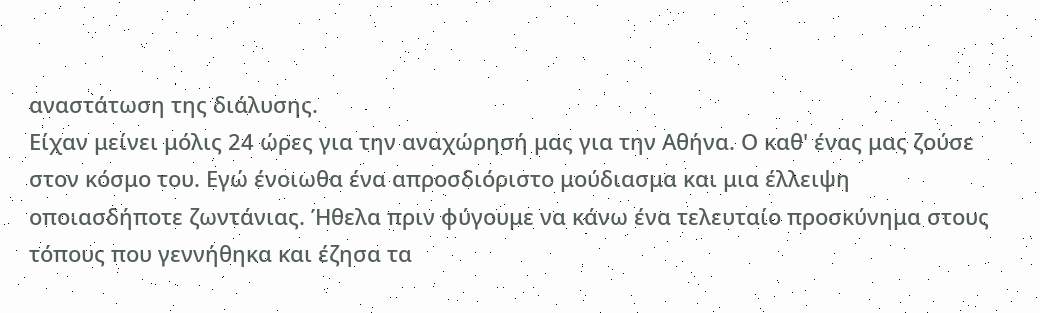αναστάτωση της διάλυσης.
Είχαν μείνει μόλις 24 ώρες για την αναχώρησή μας για την Αθήνα. Ο καθ' ένας μας ζούσε στον κόσμο του. Εγώ ένοιωθα ένα απροσδιόριστο μούδιασμα και μια έλλειψη οποιασδήποτε ζωντάνιας. Ήθελα πριν φύγουμε να κάνω ένα τελευταίο προσκύνημα στους τόπους που γεννήθηκα και έζησα τα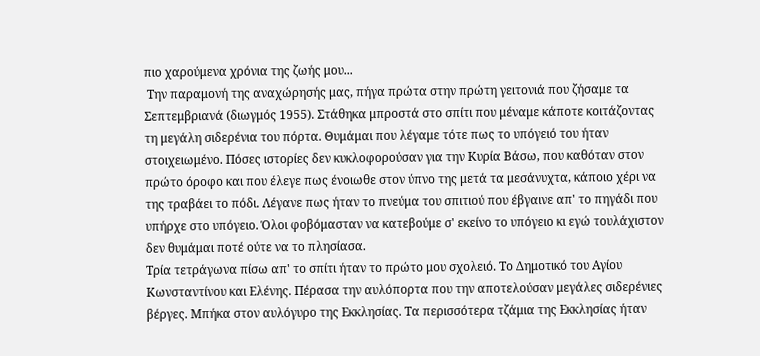πιο χαρούμενα χρόνια της ζωής μου...
 Την παραμονή της αναχώρησής μας, πήγα πρώτα στην πρώτη γειτονιά που ζήσαμε τα Σεπτεμβριανά (διωγμός 1955). Στάθηκα μπροστά στο σπίτι που μέναμε κάποτε κοιτάζοντας τη μεγάλη σιδερένια του πόρτα. Θυμάμαι που λέγαμε τότε πως το υπόγειό του ήταν στοιχειωμένο. Πόσες ιστορίες δεν κυκλοφορούσαν για την Κυρία Βάσω, που καθόταν στον πρώτο όροφο και που έλεγε πως ένοιωθε στον ύπνο της μετά τα μεσάνυχτα, κάποιο χέρι να της τραβάει το πόδι. Λέγανε πως ήταν το πνεύμα του σπιτιού που έβγαινε απ' το πηγάδι που υπήρχε στο υπόγειο. Όλοι φοβόμασταν να κατεβούμε σ' εκείνο το υπόγειο κι εγώ τουλάχιστον δεν θυμάμαι ποτέ ούτε να το πλησίασα.
Τρία τετράγωνα πίσω απ' το σπίτι ήταν το πρώτο μου σχολειό. Το Δημοτικό του Αγίου Κωνσταντίνου και Ελένης. Πέρασα την αυλόπορτα που την αποτελούσαν μεγάλες σιδερένιες βέργες. Μπήκα στον αυλόγυρο της Εκκλησίας. Τα περισσότερα τζάμια της Εκκλησίας ήταν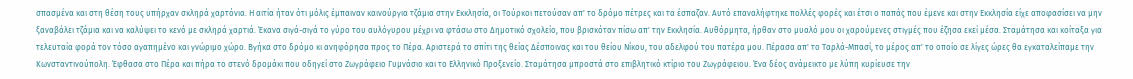σπασμένα και στη θέση τους υπήρχαν σκληρά χαρτόνια. Η αιτία ήταν ότι μόλις έμπαιναν καινούργια τζάμια στην Εκκλησία, οι Τούρκοι πετούσαν απ' το δρόμο πέτρες και τα έσπαζαν. Αυτό επαναλήφτηκε πολλές φορές και έτσι ο παπάς που έμενε και στην Εκκλησία είχε αποφασίσει να μην ξαναβάλει τζάμια και να καλύψει το κενό με σκληρά χαρτιά. Έκανα σιγά-σιγά το γύρο του αυλόγυρου μέχρι να φτάσω στο Δημοτικό σχολείο, που βρισκόταν πίσω απ' την Εκκλησία. Αυθόρμητα, ήρθαν στο μυαλό μου οι χαρούμενες στιγμές που έζησα εκεί μέσα. Σταμάτησα και κοίταξα για τελευταία φορά τον τόσο αγαπημένο και γνώριμο χώρο. Βγήκα στο δρόμο κι ανηφόρησα προς το Πέρα. Αριστερά το σπίτι της θείας Δέσποινας και του θείου Νίκου, του αδελφού του πατέρα μου. Πέρασα απ' το Ταρλά-Μπασί, το μέρος απ' το οποίο σε λίγες ώρες θα εγκαταλείπαμε την Κωνσταντινούπολη. Έφθασα στο Πέρα και πήρα το στενό δρομάκι που οδηγεί στο Ζωγράφειο Γυμνάσιο και το Ελληνικό Προξενείο. Σταμάτησα μπροστά στο επιβλητικό κτίριο του Ζωγράφειου. Ένα δέος ανάμεικτο με λύπη κυρίευσε την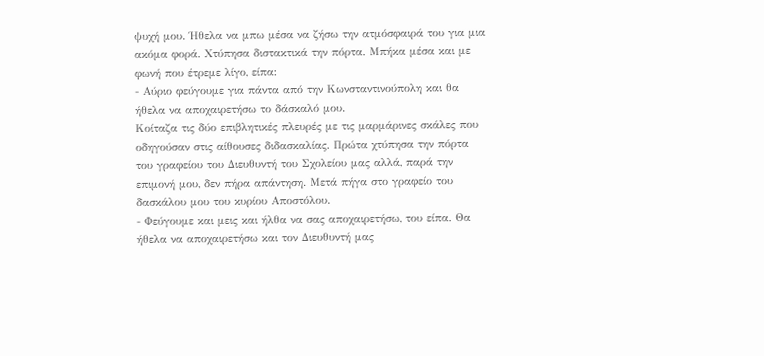ψυχή μου. Ήθελα να μπω μέσα να ζήσω την ατμόσφαιρά του για μια ακόμα φορά. Χτύπησα διστακτικά την πόρτα. Μπήκα μέσα και με φωνή που έτρεμε λίγο, είπα:
- Αύριο φεύγουμε για πάντα από την Κωνσταντινούπολη και θα ήθελα να αποχαιρετήσω το δάσκαλό μου.
Κοίταζα τις δύο επιβλητικές πλευρές με τις μαρμάρινες σκάλες που οδηγούσαν στις αίθουσες διδασκαλίας. Πρώτα χτύπησα την πόρτα του γραφείου του Διευθυντή του Σχολείου μας αλλά, παρά την επιμονή μου, δεν πήρα απάντηση. Μετά πήγα στο γραφείο του δασκάλου μου του κυρίου Αποστόλου.
- Φεύγουμε και μεις και ήλθα να σας αποχαιρετήσω, του είπα. Θα ήθελα να αποχαιρετήσω και τον Διευθυντή μας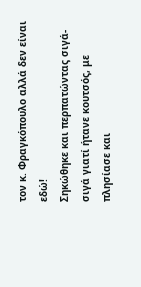τον κ. Φραγκόπουλο αλλά δεν είναι εδώ!
Σηκώθηκε και περπατώντας σιγά-σιγά γιατί ήτανε κουτσός, με πλησίασε και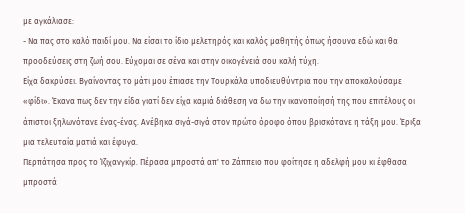με αγκάλιασε:
- Να πας στο καλό παιδί μου. Να είσαι το ίδιο μελετηρός και καλός μαθητής όπως ήσουνα εδώ και θα προοδεύσεις στη ζωή σου. Εύχομαι σε σένα και στην οικογένειά σου καλή τύχη.
Είχα δακρύσει. Βγαίνοντας το μάτι μου έπιασε την Τουρκάλα υποδιευθύντρια που την αποκαλούσαμε «φίδι». Έκανα πως δεν την είδα γιατί δεν είχα καμιά διάθεση να δω την ικανοποίησή της που επιτέλους οι άπιστοι ξηλωνότανε ένας-ένας. Ανέβηκα σιγά-σιγά στον πρώτο όροφο όπου βρισκότανε η τάξη μου. Έριξα μια τελευταία ματιά και έφυγα.
Περπάτησα προς το Ίζιχανγκίρ. Πέρασα μπροστά απ' το Ζάππειο που φοίτησε η αδελφή μου κι έφθασα μπροστά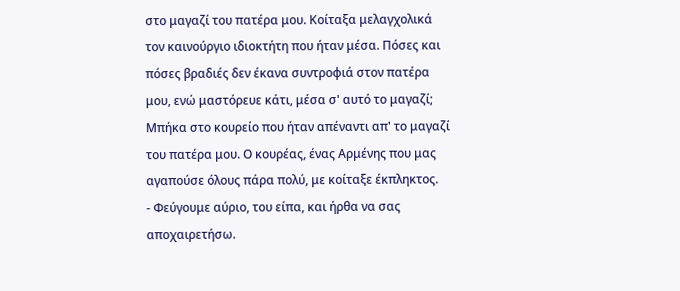στο μαγαζί του πατέρα μου. Κοίταξα μελαγχολικά τον καινούργιο ιδιοκτήτη που ήταν μέσα. Πόσες και πόσες βραδιές δεν έκανα συντροφιά στον πατέρα μου, ενώ μαστόρευε κάτι, μέσα σ' αυτό το μαγαζί; Μπήκα στο κουρείο που ήταν απέναντι απ' το μαγαζί του πατέρα μου. Ο κουρέας, ένας Αρμένης που μας αγαπούσε όλους πάρα πολύ, με κοίταξε έκπληκτος.
- Φεύγουμε αύριο, του είπα, και ήρθα να σας αποχαιρετήσω.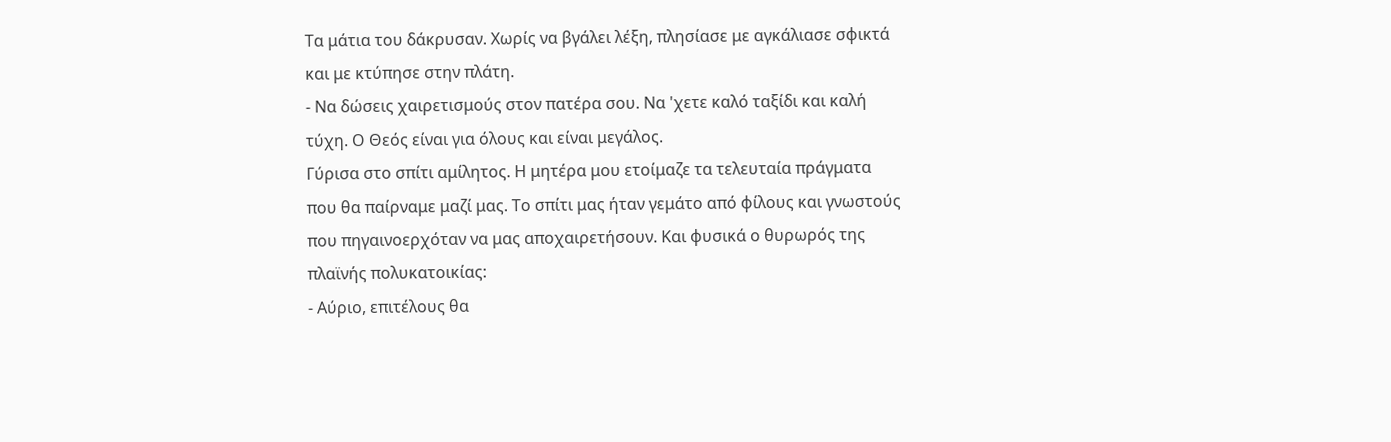Τα μάτια του δάκρυσαν. Χωρίς να βγάλει λέξη, πλησίασε με αγκάλιασε σφικτά και με κτύπησε στην πλάτη.
- Να δώσεις χαιρετισμούς στον πατέρα σου. Να 'χετε καλό ταξίδι και καλή τύχη. Ο Θεός είναι για όλους και είναι μεγάλος.
Γύρισα στο σπίτι αμίλητος. Η μητέρα μου ετοίμαζε τα τελευταία πράγματα που θα παίρναμε μαζί μας. Το σπίτι μας ήταν γεμάτο από φίλους και γνωστούς που πηγαινοερχόταν να μας αποχαιρετήσουν. Και φυσικά ο θυρωρός της πλαϊνής πολυκατοικίας:
- Αύριο, επιτέλους θα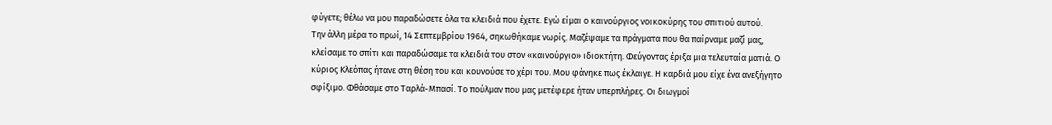φύγετε; θέλω να μου παραδώσετε όλα τα κλειδιά που έχετε. Εγώ είμαι ο καινούργιος νοικοκύρης του σπιτιού αυτού.
Την άλλη μέρα το πρωί, 14 Σεπτεμβρίου 1964, σηκωθήκαμε νωρίς. Μαζέψαμε τα πράγματα που θα παίρναμε μαζί μας, κλείσαμε το σπίτι και παραδώσαμε τα κλειδιά του στον «καινούργιο» ιδιοκτήτη. Φεύγοντας έριξα μια τελευταία ματιά. Ο κύριος Κλεόπας ήτανε στη θέση του και κουνούσε το χέρι του. Μου φάνηκε πως έκλαιγε. Η καρδιά μου είχε ένα ανεξήγητο σφίξιμο. Φθάσαμε στο Ταρλά-Μπασί. Το πούλμαν που μας μετέφερε ήταν υπερπλήρες. Οι διωγμοί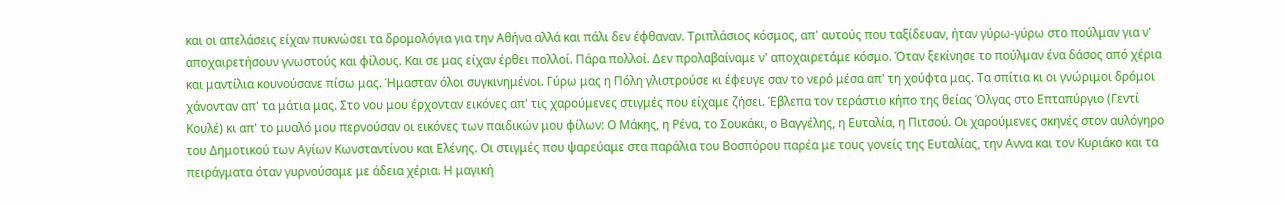και οι απελάσεις είχαν πυκνώσει τα δρομολόγια για την Αθήνα αλλά και πάλι δεν έφθαναν. Τριπλάσιος κόσμος, απ' αυτούς που ταξίδευαν, ήταν γύρω-γύρω στο πούλμαν για ν' αποχαιρετήσουν γνωστούς και φίλους. Και σε μας είχαν έρθει πολλοί. Πάρα πολλοί. Δεν προλαβαίναμε ν' αποχαιρετάμε κόσμο. Όταν ξεκίνησε το πούλμαν ένα δάσος από χέρια και μαντίλια κουνούσανε πίσω μας. Ήμασταν όλοι συγκινημένοι. Γύρω μας η Πόλη γλιστρούσε κι έφευγε σαν το νερό μέσα απ' τη χούφτα μας. Τα σπίτια κι οι γνώριμοι δρόμοι χάνονταν απ' τα μάτια μας. Στο νου μου έρχονταν εικόνες απ' τις χαρούμενες στιγμές που είχαμε ζήσει. Έβλεπα τον τεράστιο κήπο της θείας Όλγας στο Επταπύργιο (Γεντί Κουλέ) κι απ' το μυαλό μου περνούσαν οι εικόνες των παιδικών μου φίλων: Ο Μάκης, η Ρένα, το Σουκάκι, ο Βαγγέλης, η Ευταλία, η Πιτσού. Οι χαρούμενες σκηνές στον αυλόγηρο του Δημοτικού των Αγίων Κωνσταντίνου και Ελένης. Οι στιγμές που ψαρεύαμε στα παράλια του Βοσπόρου παρέα με τους γονείς της Ευταλίας, την Αννα και τον Κυριάκο και τα πειράγματα όταν γυρνούσαμε με άδεια χέρια. Η μαγική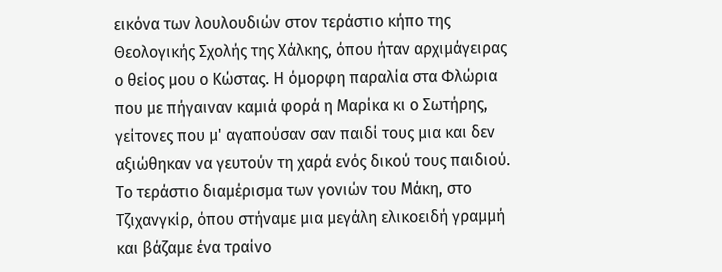εικόνα των λουλουδιών στον τεράστιο κήπο της Θεολογικής Σχολής της Χάλκης, όπου ήταν αρχιμάγειρας ο θείος μου ο Κώστας. Η όμορφη παραλία στα Φλώρια που με πήγαιναν καμιά φορά η Μαρίκα κι ο Σωτήρης, γείτονες που μ' αγαπούσαν σαν παιδί τους μια και δεν αξιώθηκαν να γευτούν τη χαρά ενός δικού τους παιδιού. Το τεράστιο διαμέρισμα των γονιών του Μάκη, στο Τζιχανγκίρ, όπου στήναμε μια μεγάλη ελικοειδή γραμμή και βάζαμε ένα τραίνο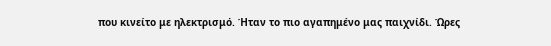που κινείτο με ηλεκτρισμό. Ήταν το πιο αγαπημένο μας παιχνίδι. Ώρες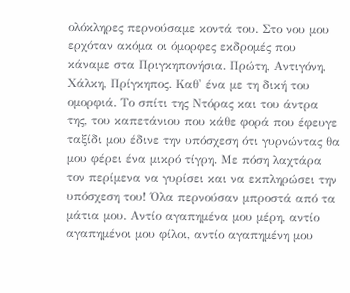ολόκληρες περνούσαμε κοντά του. Στο νου μου ερχόταν ακόμα οι όμορφες εκδρομές που κάναμε στα Πριγκηπονήσια. Πρώτη, Αντιγόνη, Χάλκη, Πρίγκηπος. Καθ' ένα με τη δική του ομορφιά. Το σπίτι της Ντόρας και του άντρα της, του καπετάνιου που κάθε φορά που έφευγε ταξίδι μου έδινε την υπόσχεση ότι γυρνώντας θα μου φέρει ένα μικρό τίγρη. Με πόση λαχτάρα τον περίμενα να γυρίσει και να εκπληρώσει την υπόσχεση του! Όλα περνούσαν μπροστά από τα μάτια μου. Αντίο αγαπημένα μου μέρη, αντίο αγαπημένοι μου φίλοι, αντίο αγαπημένη μου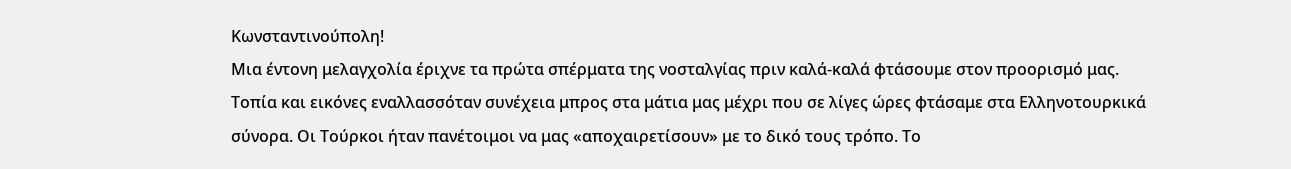Κωνσταντινούπολη!
Μια έντονη μελαγχολία έριχνε τα πρώτα σπέρματα της νοσταλγίας πριν καλά-καλά φτάσουμε στον προορισμό μας. Τοπία και εικόνες εναλλασσόταν συνέχεια μπρος στα μάτια μας μέχρι που σε λίγες ώρες φτάσαμε στα Ελληνοτουρκικά σύνορα. Οι Τούρκοι ήταν πανέτοιμοι να μας «αποχαιρετίσουν» με το δικό τους τρόπο. Το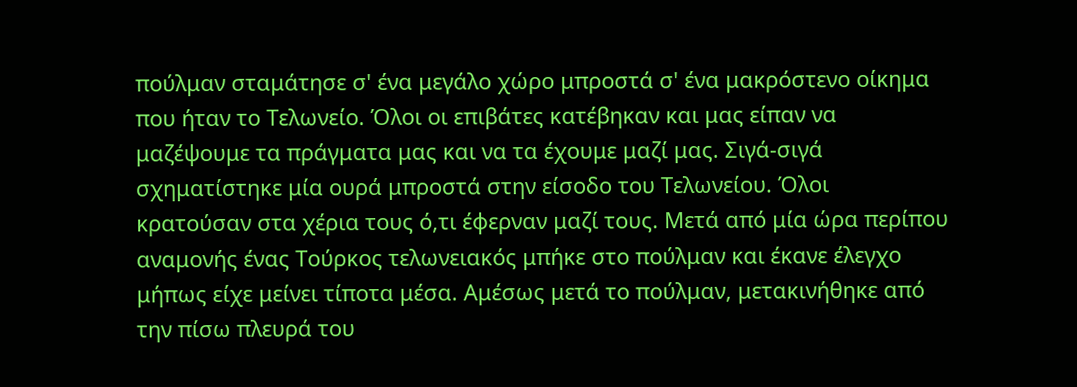πούλμαν σταμάτησε σ' ένα μεγάλο χώρο μπροστά σ' ένα μακρόστενο οίκημα που ήταν το Τελωνείο. Όλοι οι επιβάτες κατέβηκαν και μας είπαν να μαζέψουμε τα πράγματα μας και να τα έχουμε μαζί μας. Σιγά-σιγά σχηματίστηκε μία ουρά μπροστά στην είσοδο του Τελωνείου. Όλοι κρατούσαν στα χέρια τους ό,τι έφερναν μαζί τους. Μετά από μία ώρα περίπου αναμονής ένας Τούρκος τελωνειακός μπήκε στο πούλμαν και έκανε έλεγχο μήπως είχε μείνει τίποτα μέσα. Αμέσως μετά το πούλμαν, μετακινήθηκε από την πίσω πλευρά του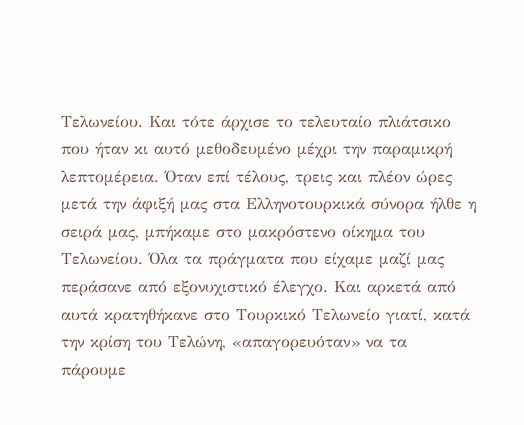Τελωνείου. Και τότε άρχισε το τελευταίο πλιάτσικο που ήταν κι αυτό μεθοδευμένο μέχρι την παραμικρή λεπτομέρεια. Όταν επί τέλους, τρεις και πλέον ώρες μετά την άφιξή μας στα Ελληνοτουρκικά σύνορα ήλθε η σειρά μας, μπήκαμε στο μακρόστενο οίκημα του Τελωνείου. Όλα τα πράγματα που είχαμε μαζί μας περάσανε από εξονυχιστικό έλεγχο. Και αρκετά από αυτά κρατηθήκανε στο Τουρκικό Τελωνείο γιατί, κατά την κρίση του Τελώνη, «απαγορευόταν» να τα πάρουμε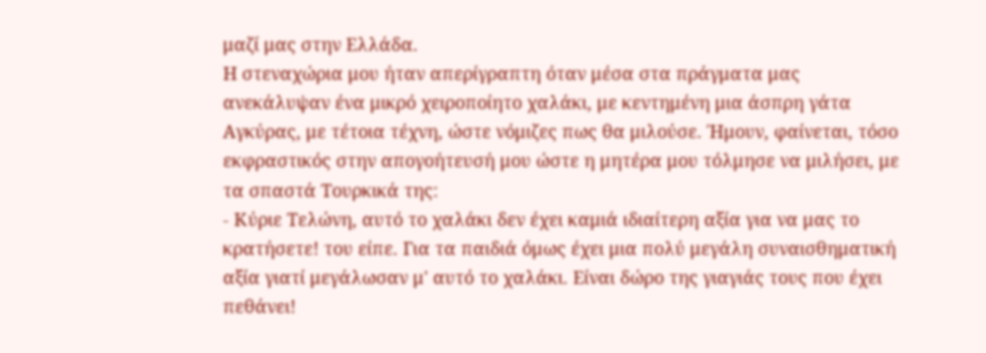μαζί μας στην Ελλάδα.
Η στεναχώρια μου ήταν απερίγραπτη όταν μέσα στα πράγματα μας ανεκάλυψαν ένα μικρό χειροποίητο χαλάκι, με κεντημένη μια άσπρη γάτα Αγκύρας, με τέτοια τέχνη, ώστε νόμιζες πως θα μιλούσε. Ήμουν, φαίνεται, τόσο εκφραστικός στην απογοήτευσή μου ώστε η μητέρα μου τόλμησε να μιλήσει, με τα σπαστά Τουρκικά της:
- Κύριε Τελώνη, αυτό το χαλάκι δεν έχει καμιά ιδιαίτερη αξία για να μας το κρατήσετε! του είπε. Για τα παιδιά όμως έχει μια πολύ μεγάλη συναισθηματική αξία γιατί μεγάλωσαν μ' αυτό το χαλάκι. Είναι δώρο της γιαγιάς τους που έχει πεθάνει!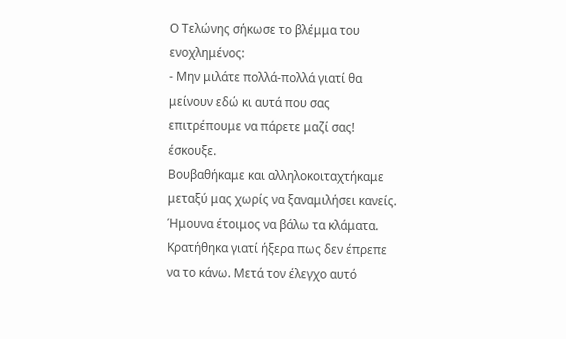Ο Τελώνης σήκωσε το βλέμμα του ενοχλημένος:
- Μην μιλάτε πολλά-πολλά γιατί θα μείνουν εδώ κι αυτά που σας επιτρέπουμε να πάρετε μαζί σας! έσκουξε.
Βουβαθήκαμε και αλληλοκοιταχτήκαμε μεταξύ μας χωρίς να ξαναμιλήσει κανείς. Ήμουνα έτοιμος να βάλω τα κλάματα. Κρατήθηκα γιατί ήξερα πως δεν έπρεπε να το κάνω. Μετά τον έλεγχο αυτό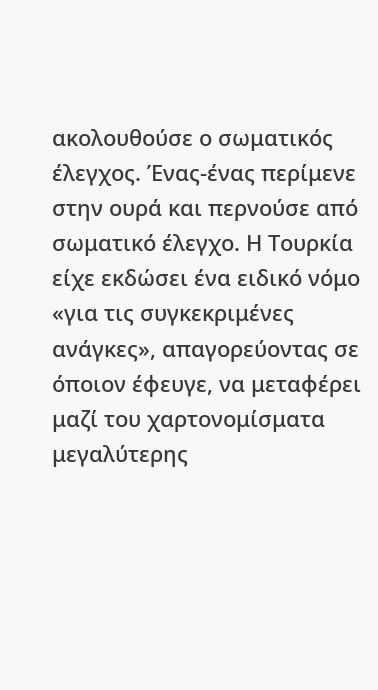ακολουθούσε ο σωματικός έλεγχος. Ένας-ένας περίμενε στην ουρά και περνούσε από σωματικό έλεγχο. Η Τουρκία είχε εκδώσει ένα ειδικό νόμο «για τις συγκεκριμένες ανάγκες», απαγορεύοντας σε όποιον έφευγε, να μεταφέρει μαζί του χαρτονομίσματα μεγαλύτερης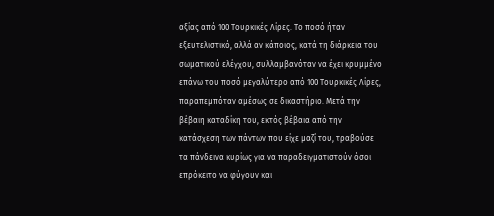αξίας από 100 Τουρκικές Λίρες. Το ποσό ήταν εξευτελιστικό, αλλά αν κάποιος, κατά τη διάρκεια του σωματικού ελέγχου, συλλαμβανόταν να έχει κρυμμένο επάνω του ποσό μεγαλύτερο από 100 Τουρκικές Λίρες, παραπεμπόταν αμέσως σε δικαστήριο. Μετά την βέβαιη καταδίκη του, εκτός βέβαια από την κατάσχεση των πάντων που είχε μαζί του, τραβούσε τα πάνδεινα κυρίως για να παραδειγματιστούν όσοι επρόκειτο να φύγουν και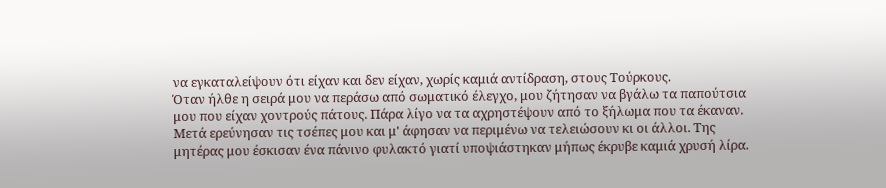να εγκαταλείψουν ότι είχαν και δεν είχαν, χωρίς καμιά αντίδραση, στους Τούρκους.
Όταν ήλθε η σειρά μου να περάσω από σωματικό έλεγχο, μου ζήτησαν να βγάλω τα παπούτσια μου που είχαν χοντρούς πάτους. Πάρα λίγο να τα αχρηστέψουν από το ξήλωμα που τα έκαναν. Μετά ερεύνησαν τις τσέπες μου και μ' άφησαν να περιμένω να τελειώσουν κι οι άλλοι. Της μητέρας μου έσκισαν ένα πάνινο φυλακτό γιατί υποψιάστηκαν μήπως έκρυβε καμιά χρυσή λίρα.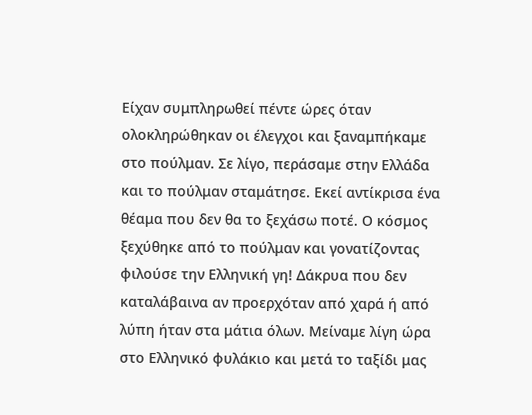Είχαν συμπληρωθεί πέντε ώρες όταν ολοκληρώθηκαν οι έλεγχοι και ξαναμπήκαμε στο πούλμαν. Σε λίγο, περάσαμε στην Ελλάδα και το πούλμαν σταμάτησε. Εκεί αντίκρισα ένα θέαμα που δεν θα το ξεχάσω ποτέ. Ο κόσμος ξεχύθηκε από το πούλμαν και γονατίζοντας φιλούσε την Ελληνική γη! Δάκρυα που δεν καταλάβαινα αν προερχόταν από χαρά ή από λύπη ήταν στα μάτια όλων. Μείναμε λίγη ώρα στο Ελληνικό φυλάκιο και μετά το ταξίδι μας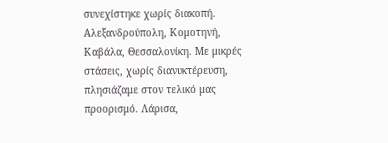συνεχίστηκε χωρίς διακοπή. Αλεξανδρούπολη, Κομοτηνή, Καβάλα, Θεσσαλονίκη. Με μικρές στάσεις, χωρίς διανυκτέρευση, πλησιάζαμε στον τελικό μας προορισμό. Λάρισα,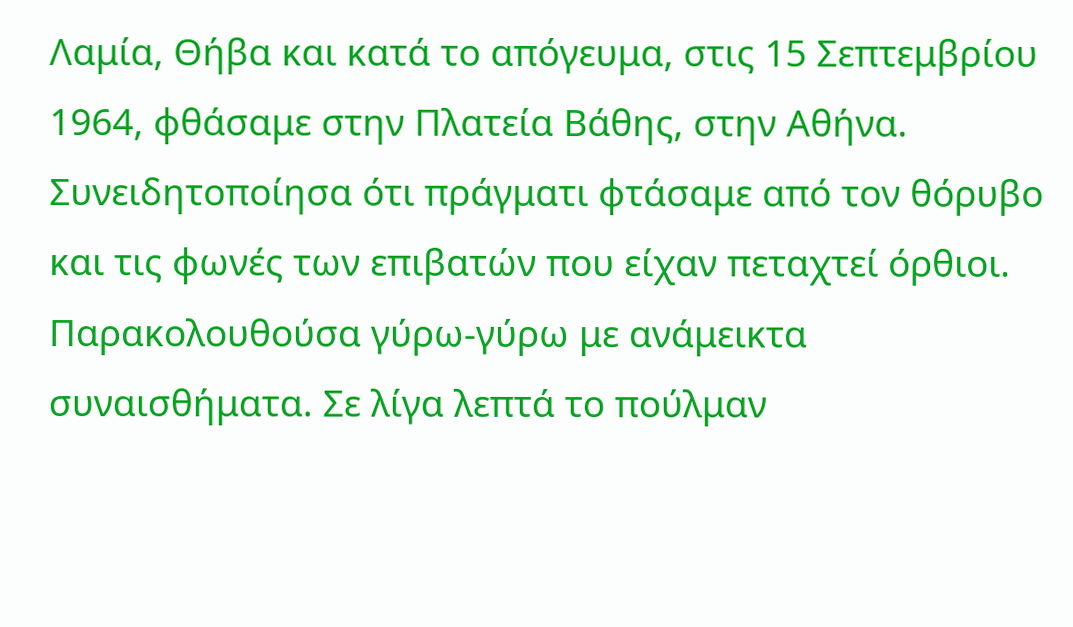Λαμία, Θήβα και κατά το απόγευμα, στις 15 Σεπτεμβρίου 1964, φθάσαμε στην Πλατεία Βάθης, στην Αθήνα. Συνειδητοποίησα ότι πράγματι φτάσαμε από τον θόρυβο και τις φωνές των επιβατών που είχαν πεταχτεί όρθιοι. Παρακολουθούσα γύρω-γύρω με ανάμεικτα συναισθήματα. Σε λίγα λεπτά το πούλμαν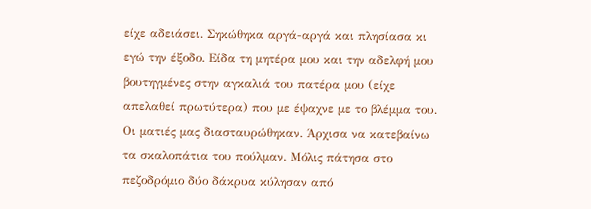είχε αδειάσει. Σηκώθηκα αργά-αργά και πλησίασα κι εγώ την έξοδο. Είδα τη μητέρα μου και την αδελφή μου βουτηγμένες στην αγκαλιά του πατέρα μου (είχε απελαθεί πρωτύτερα) που με έψαχνε με το βλέμμα του. Οι ματιές μας διασταυρώθηκαν. Άρχισα να κατεβαίνω τα σκαλοπάτια του πούλμαν. Μόλις πάτησα στο πεζοδρόμιο δύο δάκρυα κύλησαν από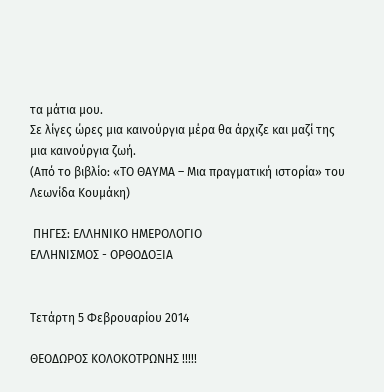τα μάτια μου.
Σε λίγες ώρες μια καινούργια μέρα θα άρχιζε και μαζί της μια καινούργια ζωή.
(Από το βιβλίο: «ΤΟ ΘΑΥΜΑ – Μια πραγματική ιστορία» του Λεωνίδα Κουμάκη)

 ΠΗΓΕΣ: ΕΛΛΗΝΙΚΟ ΗΜΕΡΟΛΟΓΙΟ
ΕΛΛΗΝΙΣΜΟΣ - ΟΡΘΟΔΟΞΙΑ


Τετάρτη 5 Φεβρουαρίου 2014

ΘΕΟΔΩΡΟΣ ΚΟΛΟΚΟΤΡΩΝΗΣ !!!!!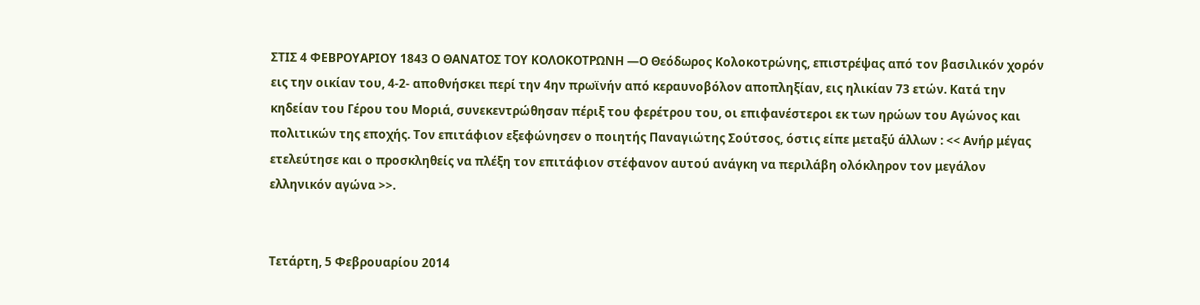ΣΤΙΣ 4 ΦΕΒΡΟΥΑΡΙΟΥ 1843 Ο ΘΑΝΑΤΟΣ ΤΟΥ ΚΟΛΟΚΟΤΡΩΝΗ —Ο Θεόδωρος Κολοκοτρώνης, επιστρέψας από τον βασιλικόν χορόν εις την οικίαν του, 4-2- αποθνήσκει περί την 4ην πρωϊνήν από κεραυνοβόλον αποπληξίαν, εις ηλικίαν 73 ετών. Κατά την κηδείαν του Γέρου του Μοριά, συνεκεντρώθησαν πέριξ του φερέτρου του, οι επιφανέστεροι εκ των ηρώων του Αγώνος και πολιτικών της εποχής. Τον επιτάφιον εξεφώνησεν ο ποιητής Παναγιώτης Σούτσος, όστις είπε μεταξύ άλλων : << Ανήρ μέγας ετελεύτησε και ο προσκληθείς να πλέξη τον επιτάφιον στέφανον αυτού ανάγκη να περιλάβη ολόκληρον τον μεγάλον ελληνικόν αγώνα >>.


Τετάρτη, 5 Φεβρουαρίου 2014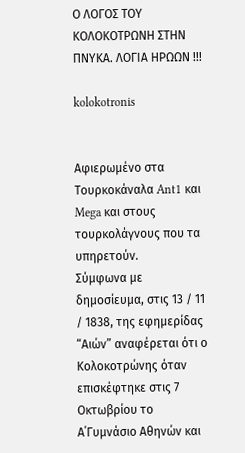Ο ΛΟΓΟΣ ΤΟΥ ΚΟΛΟΚΟΤΡΩΝΗ ΣΤΗΝ ΠΝΥΚΑ. ΛΟΓΙΑ ΗΡΩΩΝ !!!

kolokotronis


Αφιερωμένο στα Τουρκοκάναλα Ant1 και Mega και στους τουρκολάγνους που τα υπηρετούν.
Σύμφωνα με δημοσίευμα, στις 13 / 11 / 1838, της εφημερίδας “Αιών” αναφέρεται ότι ο Κολοκοτρώνης όταν επισκέφτηκε στις 7 Οκτωβρίου το Α΄Γυμνάσιο Αθηνών και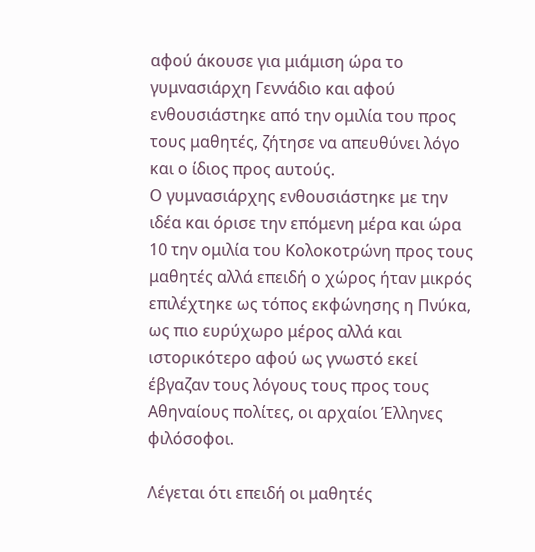αφού άκουσε για μιάμιση ώρα το γυμνασιάρχη Γεννάδιο και αφού ενθουσιάστηκε από την ομιλία του προς τους μαθητές, ζήτησε να απευθύνει λόγο και ο ίδιος προς αυτούς.
Ο γυμνασιάρχης ενθουσιάστηκε με την ιδέα και όρισε την επόμενη μέρα και ώρα 10 την ομιλία του Κολοκοτρώνη προς τους μαθητές αλλά επειδή ο χώρος ήταν μικρός επιλέχτηκε ως τόπος εκφώνησης η Πνύκα, ως πιο ευρύχωρο μέρος αλλά και ιστορικότερο αφού ως γνωστό εκεί έβγαζαν τους λόγους τους προς τους Αθηναίους πολίτες, οι αρχαίοι Έλληνες φιλόσοφοι.

Λέγεται ότι επειδή οι μαθητές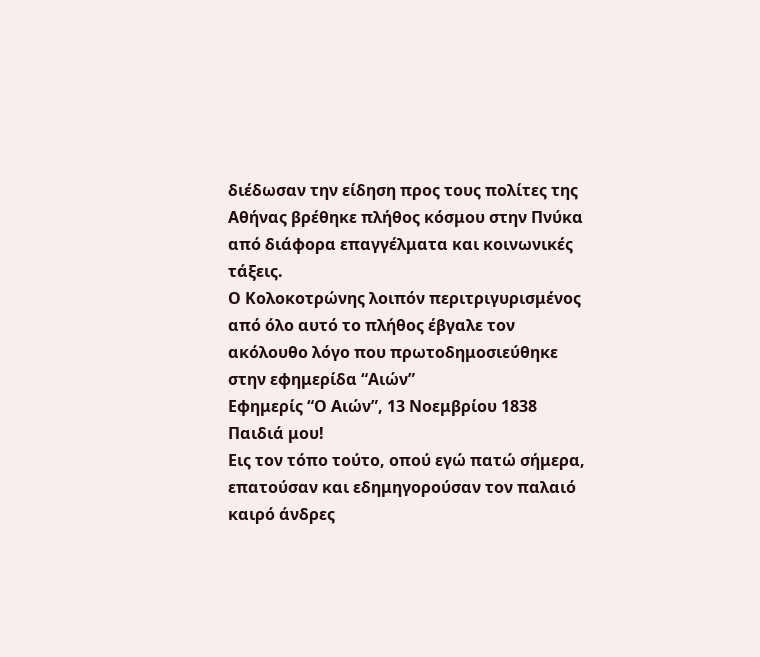διέδωσαν την είδηση προς τους πολίτες της Αθήνας βρέθηκε πλήθος κόσμου στην Πνύκα από διάφορα επαγγέλματα και κοινωνικές τάξεις.
Ο Κολοκοτρώνης λοιπόν περιτριγυρισμένος από όλο αυτό το πλήθος έβγαλε τον ακόλουθο λόγο που πρωτοδημοσιεύθηκε στην εφημερίδα “Αιών”
Εφημερίς “Ο Αιών”, 13 Νοεμβρίου 1838
Παιδιά μου!
Εις τον τόπο τούτο, οπού εγώ πατώ σήμερα, επατούσαν και εδημηγορούσαν τον παλαιό καιρό άνδρες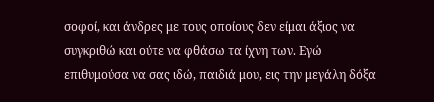σοφοί, και άνδρες με τους οποίους δεν είμαι άξιος να συγκριθώ και ούτε να φθάσω τα ίχνη των. Εγώ επιθυμούσα να σας ιδώ, παιδιά μου, εις την μεγάλη δόξα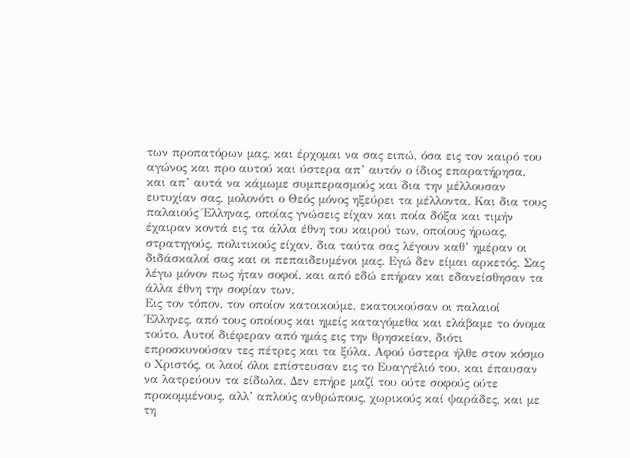των προπατόρων μας, και έρχομαι να σας ειπώ, όσα εις τον καιρό του αγώνος και προ αυτού και ύστερα απ’ αυτόν ο ίδιος επαρατήρησα, και απ’ αυτά να κάμωμε συμπερασμούς και δια την μέλλουσαν ευτυχίαν σας, μολονότι ο Θεός μόνος ηξεύρει τα μέλλοντα. Και δια τους παλαιούς Έλληνας, οποίας γνώσεις είχαν και ποία δόξα και τιμήν έχαιραν κοντά εις τα άλλα έθνη του καιρού των, οποίους ήρωας, στρατηγούς, πολιτικούς είχαν, δια ταύτα σας λέγουν καθ’ ημέραν οι διδάσκαλοί σας και οι πεπαιδευμένοι μας. Εγώ δεν είμαι αρκετός. Σας λέγω μόνον πως ήταν σοφοί, και από εδώ επήραν και εδανείσθησαν τα άλλα έθνη την σοφίαν των.
Εις τον τόπον, τον οποίον κατοικούμε, εκατοικούσαν οι παλαιοί Έλληνες, από τους οποίους και ημείς καταγόμεθα και ελάβαμε το όνομα τούτο. Αυτοί διέφεραν από ημάς εις την θρησκείαν, διότι επροσκυνούσαν τες πέτρες και τα ξύλα. Αφού ύστερα ήλθε στον κόσμο ο Χριστός, οι λαοί όλοι επίστευσαν εις το Ευαγγέλιό του, και έπαυσαν να λατρεύουν τα είδωλα. Δεν επήρε μαζί του ούτε σοφούς ούτε προκομμένους, αλλ’ απλούς ανθρώπους, χωρικούς καί ψαράδες, και με τη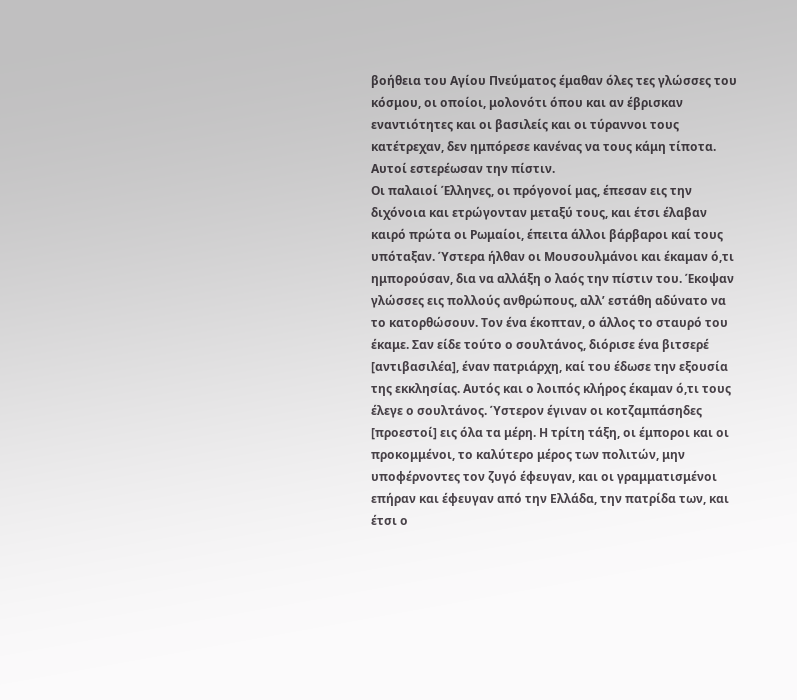βοήθεια του Αγίου Πνεύματος έμαθαν όλες τες γλώσσες του κόσμου, οι οποίοι, μολονότι όπου και αν έβρισκαν εναντιότητες και οι βασιλείς και οι τύραννοι τους κατέτρεχαν, δεν ημπόρεσε κανένας να τους κάμη τίποτα. Αυτοί εστερέωσαν την πίστιν.
Οι παλαιοί Έλληνες, οι πρόγονοί μας, έπεσαν εις την διχόνοια και ετρώγονταν μεταξύ τους, και έτσι έλαβαν καιρό πρώτα οι Ρωμαίοι, έπειτα άλλοι βάρβαροι καί τους υπόταξαν. Ύστερα ήλθαν οι Μουσουλμάνοι και έκαμαν ό,τι ημπορούσαν, δια να αλλάξη ο λαός την πίστιν του. Έκοψαν γλώσσες εις πολλούς ανθρώπους, αλλ’ εστάθη αδύνατο να το κατορθώσουν. Τον ένα έκοπταν, ο άλλος το σταυρό του έκαμε. Σαν είδε τούτο ο σουλτάνος, διόρισε ένα βιτσερέ [αντιβασιλέα], έναν πατριάρχη, καί του έδωσε την εξουσία της εκκλησίας. Αυτός και ο λοιπός κλήρος έκαμαν ό,τι τους έλεγε ο σουλτάνος. Ύστερον έγιναν οι κοτζαμπάσηδες [προεστοί] εις όλα τα μέρη. Η τρίτη τάξη, οι έμποροι και οι προκομμένοι, το καλύτερο μέρος των πολιτών, μην υποφέρνοντες τον ζυγό έφευγαν, και οι γραμματισμένοι επήραν και έφευγαν από την Ελλάδα, την πατρίδα των, και έτσι ο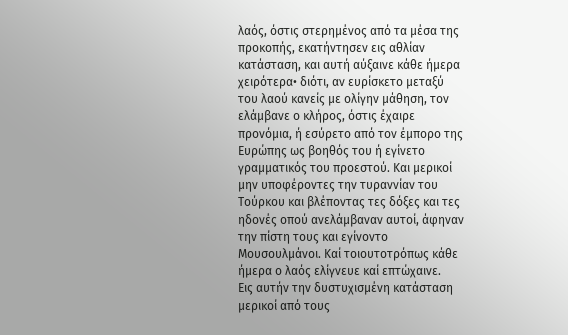λαός, όστις στερημένος από τα μέσα της προκοπής, εκατήντησεν εις αθλίαν κατάσταση, και αυτή αύξαινε κάθε ήμερα χειρότερα• διότι, αν ευρίσκετο μεταξύ του λαού κανείς με ολίγην μάθηση, τον ελάμβανε ο κλήρος, όστις έχαιρε προνόμια, ή εσύρετο από τον έμπορο της Ευρώπης ως βοηθός του ή εγίνετο γραμματικός του προεστού. Και μερικοί μην υποφέροντες την τυραννίαν του Τούρκου και βλέποντας τες δόξες και τες ηδονές οπού ανελάμβαναν αυτοί, άφηναν την πίστη τους και εγίνοντο Μουσουλμάνοι. Καί τοιουτοτρόπως κάθε ήμερα ο λαός ελίγνευε καί επτώχαινε.
Εις αυτήν την δυστυχισμένη κατάσταση μερικοί από τους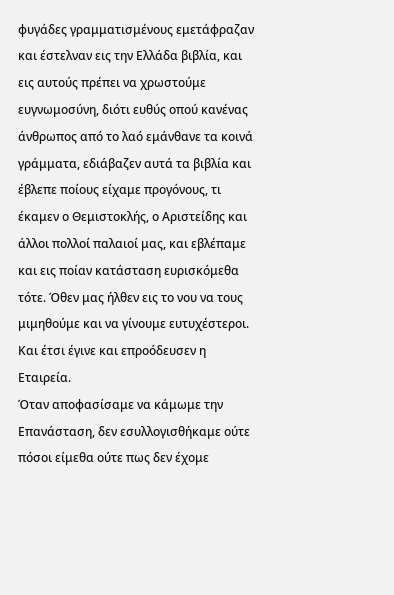φυγάδες γραμματισμένους εμετάφραζαν και έστελναν εις την Ελλάδα βιβλία, και εις αυτούς πρέπει να χρωστούμε ευγνωμοσύνη, διότι ευθύς οπού κανένας άνθρωπος από το λαό εμάνθανε τα κοινά γράμματα, εδιάβαζεν αυτά τα βιβλία και έβλεπε ποίους είχαμε προγόνους, τι έκαμεν ο Θεμιστοκλής, ο Αριστείδης και άλλοι πολλοί παλαιοί μας, και εβλέπαμε και εις ποίαν κατάσταση ευρισκόμεθα τότε. Όθεν μας ήλθεν εις το νου να τους μιμηθούμε και να γίνουμε ευτυχέστεροι. Και έτσι έγινε και επροόδευσεν η Εταιρεία.
Όταν αποφασίσαμε να κάμωμε την Επανάσταση, δεν εσυλλογισθήκαμε ούτε πόσοι είμεθα ούτε πως δεν έχομε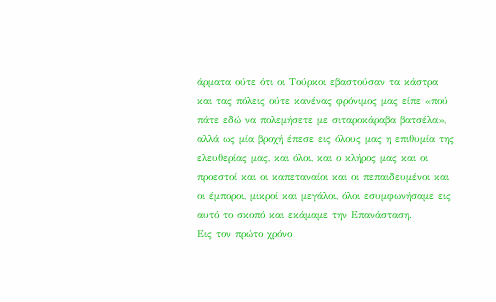άρματα ούτε ότι οι Τούρκοι εβαστούσαν τα κάστρα και τας πόλεις ούτε κανένας φρόνιμος μας είπε «πού πάτε εδώ να πολεμήσετε με σιταροκάραβα βατσέλα», αλλά ως μία βροχή έπεσε εις όλους μας η επιθυμία της ελευθερίας μας, και όλοι, και ο κλήρος μας και οι προεστοί και οι καπεταναίοι και οι πεπαιδευμένοι και οι έμποροι, μικροί και μεγάλοι, όλοι εσυμφωνήσαμε εις αυτό το σκοπό και εκάμαμε την Επανάσταση.
Εις τον πρώτο χρόνο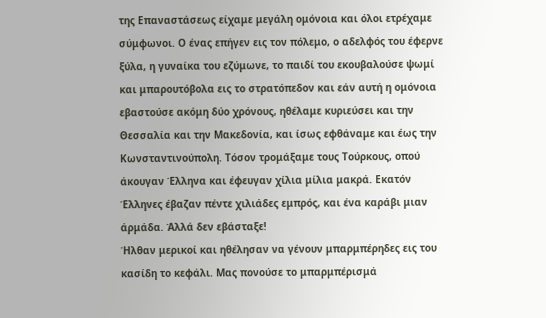της Επαναστάσεως είχαμε μεγάλη ομόνοια και όλοι ετρέχαμε σύμφωνοι. Ο ένας επήγεν εις τον πόλεμο, ο αδελφός του έφερνε ξύλα, η γυναίκα του εζύμωνε, το παιδί του εκουβαλούσε ψωμί και μπαρουτόβολα εις το στρατόπεδον και εάν αυτή η ομόνοια εβαστούσε ακόμη δύο χρόνους, ηθέλαμε κυριεύσει και την Θεσσαλία και την Μακεδονία, και ίσως εφθάναμε και έως την Κωνσταντινούπολη. Τόσον τρομάξαμε τους Τούρκους, οπού άκουγαν Έλληνα και έφευγαν χίλια μίλια μακρά. Εκατόν Έλληνες έβαζαν πέντε χιλιάδες εμπρός, και ένα καράβι μιαν άρμάδα. Άλλά δεν εβάσταξε!
Ήλθαν μερικοί και ηθέλησαν να γένουν μπαρμπέρηδες εις του κασίδη το κεφάλι. Μας πονούσε το μπαρμπέρισμά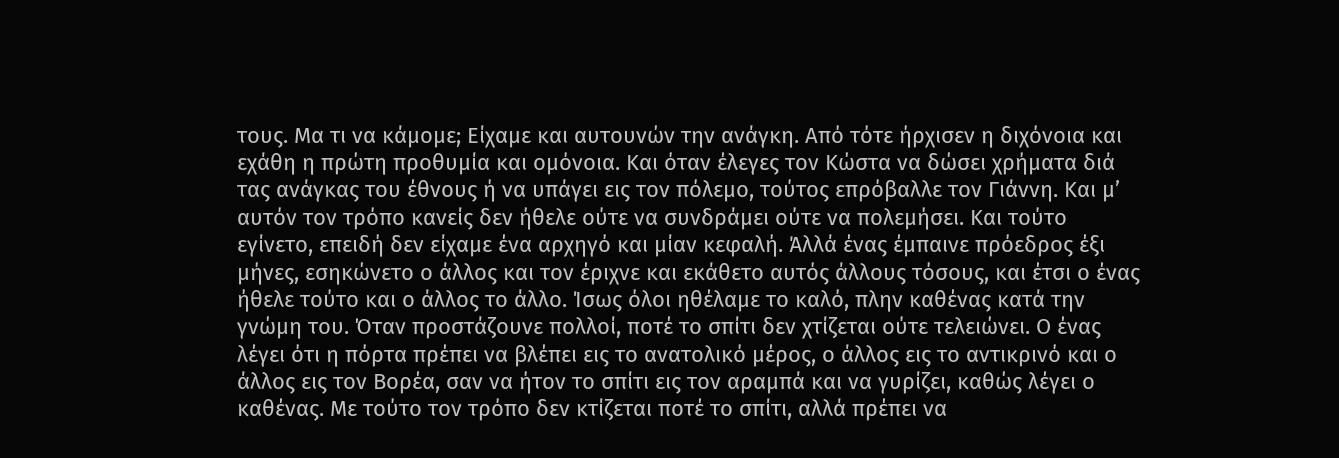τους. Μα τι να κάμομε; Είχαμε και αυτουνών την ανάγκη. Από τότε ήρχισεν η διχόνοια και εχάθη η πρώτη προθυμία και ομόνοια. Και όταν έλεγες τον Κώστα να δώσει χρήματα διά τας ανάγκας του έθνους ή να υπάγει εις τον πόλεμο, τούτος επρόβαλλε τον Γιάννη. Και μ’ αυτόν τον τρόπο κανείς δεν ήθελε ούτε να συνδράμει ούτε να πολεμήσει. Και τούτο εγίνετο, επειδή δεν είχαμε ένα αρχηγό και μίαν κεφαλή. Άλλά ένας έμπαινε πρόεδρος έξι μήνες, εσηκώνετο ο άλλος και τον έριχνε και εκάθετο αυτός άλλους τόσους, και έτσι ο ένας ήθελε τούτο και ο άλλος το άλλο. Ίσως όλοι ηθέλαμε το καλό, πλην καθένας κατά την γνώμη του. Όταν προστάζουνε πολλοί, ποτέ το σπίτι δεν χτίζεται ούτε τελειώνει. Ο ένας λέγει ότι η πόρτα πρέπει να βλέπει εις το ανατολικό μέρος, ο άλλος εις το αντικρινό και ο άλλος εις τον Βορέα, σαν να ήτον το σπίτι εις τον αραμπά και να γυρίζει, καθώς λέγει ο καθένας. Με τούτο τον τρόπο δεν κτίζεται ποτέ το σπίτι, αλλά πρέπει να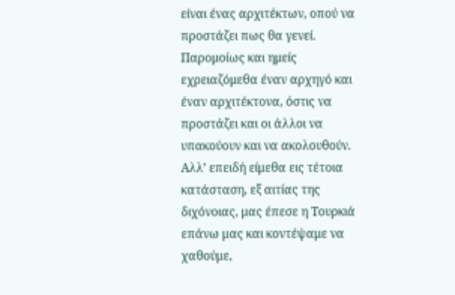είναι ένας αρχιτέκτων, οπού να προστάζει πως θα γενεί. Παρομοίως και ημείς εχρειαζόμεθα έναν αρχηγό και έναν αρχιτέκτονα, όστις να προστάζει και οι άλλοι να υπακούουν και να ακολουθούν. Αλλ’ επειδή είμεθα εις τέτοια κατάσταση, εξ αιτίας της διχόνοιας, μας έπεσε η Τουρκιά επάνω μας και κοντέψαμε να χαθούμε,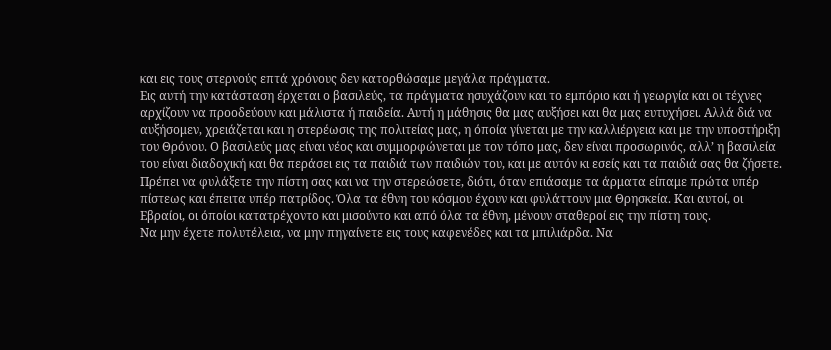και εις τους στερνούς επτά χρόνους δεν κατορθώσαμε μεγάλα πράγματα.
Εις αυτή την κατάσταση έρχεται ο βασιλεύς, τα πράγματα ησυχάζουν και το εμπόριο και ή γεωργία και οι τέχνες αρχίζουν να προοδεύουν και μάλιστα ή παιδεία. Αυτή η μάθησις θα μας αυξήσει και θα μας ευτυχήσει. Αλλά διά να αυξήσομεν, χρειάζεται και η στερέωσις της πολιτείας μας, η όποία γίνεται με την καλλιέργεια και με την υποστήριξη του Θρόνου. Ο βασιλεύς μας είναι νέος και συμμορφώνεται με τον τόπο μας, δεν είναι προσωρινός, αλλ’ η βασιλεία του είναι διαδοχική και θα περάσει εις τα παιδιά των παιδιών του, και με αυτόν κι εσείς και τα παιδιά σας θα ζήσετε. Πρέπει να φυλάξετε την πίστη σας και να την στερεώσετε, διότι, όταν επιάσαμε τα άρματα είπαμε πρώτα υπέρ πίστεως και έπειτα υπέρ πατρίδος. Όλα τα έθνη του κόσμου έχουν και φυλάττουν μια Θρησκεία. Και αυτοί, οι Εβραίοι, οι όποίοι κατατρέχοντο και μισούντο και από όλα τα έθνη, μένουν σταθεροί εις την πίστη τους.
Να μην έχετε πολυτέλεια, να μην πηγαίνετε εις τους καφενέδες και τα μπιλιάρδα. Να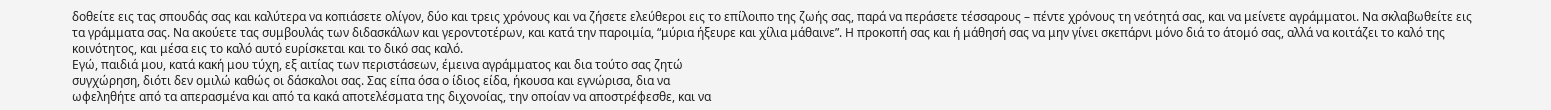δοθείτε εις τας σπουδάς σας και καλύτερα να κοπιάσετε ολίγον, δύο και τρεις χρόνους και να ζήσετε ελεύθεροι εις το επίλοιπο της ζωής σας, παρά να περάσετε τέσσαρους – πέντε χρόνους τη νεότητά σας, και να μείνετε αγράμματοι. Να σκλαβωθείτε εις τα γράμματα σας. Να ακούετε τας συμβουλάς των διδασκάλων και γεροντοτέρων, και κατά την παροιμία, “μύρια ήξευρε και χίλια μάθαινε”. Η προκοπή σας και ή μάθησή σας να μην γίνει σκεπάρνι μόνο διά το άτομό σας, αλλά να κοιτάζει το καλό της κοινότητος, και μέσα εις το καλό αυτό ευρίσκεται και το δικό σας καλό.
Εγώ, παιδιά μου, κατά κακή μου τύχη, εξ αιτίας των περιστάσεων, έμεινα αγράμματος και δια τούτο σας ζητώ
συγχώρηση, διότι δεν ομιλώ καθώς οι δάσκαλοι σας. Σας είπα όσα ο ίδιος είδα, ήκουσα και εγνώρισα, δια να
ωφεληθήτε από τα απερασμένα και από τα κακά αποτελέσματα της διχονοίας, την οποίαν να αποστρέφεσθε, και να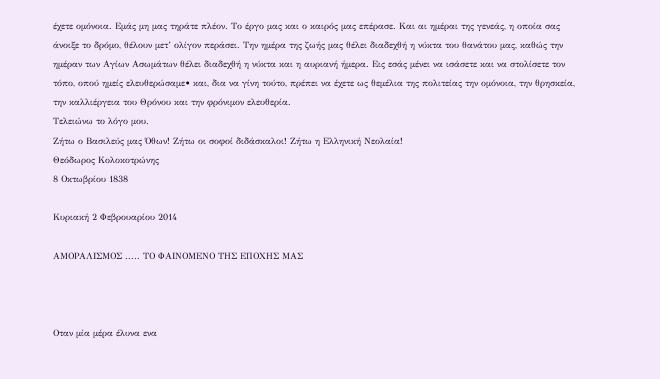έχετε ομόνοια. Εμάς μη μας τηράτε πλέον. Το έργο μας και ο καιρός μας επέρασε. Και αι ημέραι της γενεάς, η οποία σας άνοιξε το δρόμο, θέλουν μετ’ ολίγον περάσει. Την ημέρα της ζωής μας θέλει διαδεχθή η νύκτα του θανάτου μας, καθώς την ημέραν των Αγίων Ασωμάτων θέλει διαδεχθή η νύκτα και η αυριανή ήμερα. Εις εσάς μένει να ισάσετε και να στολίσετε τον τόπο, οπού ημείς ελευθερώσαμε• και, δια να γίνη τούτο, πρέπει να έχετε ως θεμέλια της πολιτείας την ομόνοια, την θρησκεία, την καλλιέργεια του Θρόνου και την φρόνιμον ελευθερία.
Τελειώνω το λόγο μου.
Ζήτω ο Βασιλεύς μας Όθων! Ζήτω οι σοφοί διδάσκαλοι! Ζήτω η Ελληνική Νεολαία!
Θεόδωρος Κολοκοτρώνης
8 Οκτωβρίου 1838

Κυριακή 2 Φεβρουαρίου 2014

ΑΜΟΡΑΛΙΣΜΟΣ ..... ΤΟ ΦΑΙΝΟΜΕΝΟ ΤΗΣ ΕΠΟΧΗΣ ΜΑΣ



Oταν μία μέρα έλυνα ενα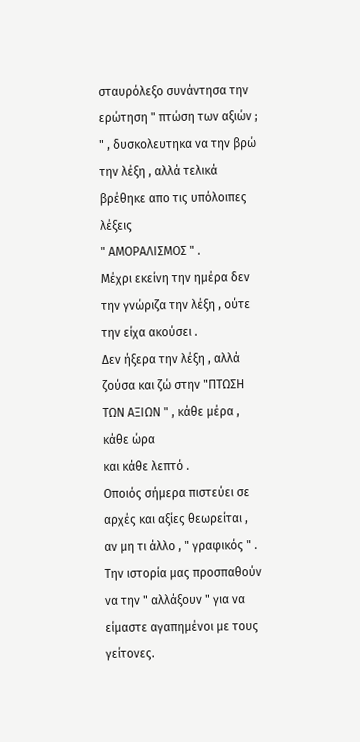σταυρόλεξο συνάντησα την ερώτηση " πτώση των αξιών ; " , δυσκολευτηκα να την βρώ την λέξη , αλλά τελικά βρέθηκε απο τις υπόλοιπες λέξεις
" ΑΜΟΡΑΛΙΣΜΟΣ " .
Μέχρι εκείνη την ημέρα δεν την γνώριζα την λέξη , ούτε την είχα ακούσει .
Δεν ήξερα την λέξη , αλλά ζούσα και ζώ στην "ΠΤΩΣΗ ΤΩΝ ΑΞΙΩΝ " , κάθε μέρα , κάθε ώρα
και κάθε λεπτό .
Οποιός σήμερα πιστεύει σε αρχές και αξίες θεωρείται , αν μη τι άλλο , " γραφικός " .
Την ιστορία μας προσπαθούν να την " αλλάξουν " για να είμαστε αγαπημένοι με τους γείτονες.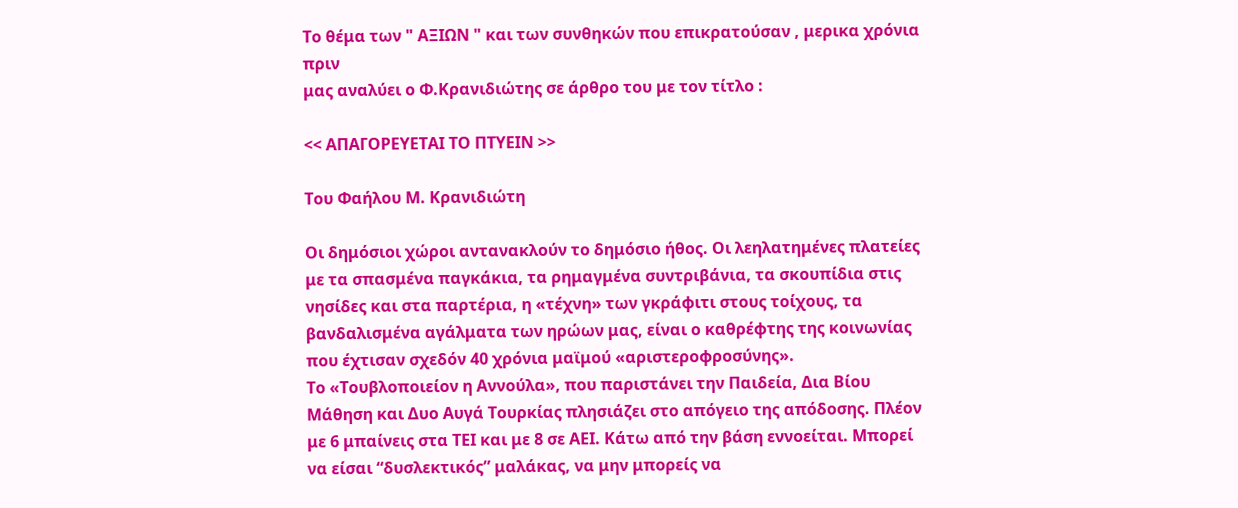Το θέμα των " ΑΞΙΩΝ " και των συνθηκών που επικρατούσαν , μερικα χρόνια πριν
μας αναλύει ο Φ.Κρανιδιώτης σε άρθρο του με τον τίτλο :

<< ΑΠΑΓΟΡΕΥΕΤΑΙ ΤΟ ΠΤΥΕΙΝ >>

Του Φαήλου Μ. Κρανιδιώτη

Οι δημόσιοι χώροι αντανακλούν το δημόσιο ήθος. Οι λεηλατημένες πλατείες με τα σπασμένα παγκάκια, τα ρημαγμένα συντριβάνια, τα σκουπίδια στις νησίδες και στα παρτέρια, η «τέχνη» των γκράφιτι στους τοίχους, τα βανδαλισμένα αγάλματα των ηρώων μας, είναι ο καθρέφτης της κοινωνίας που έχτισαν σχεδόν 40 χρόνια μαϊμού «αριστεροφροσύνης».
Το «Τουβλοποιείον η Αννούλα», που παριστάνει την Παιδεία, Δια Βίου Μάθηση και Δυο Αυγά Τουρκίας πλησιάζει στο απόγειο της απόδοσης. Πλέον με 6 μπαίνεις στα ΤΕΙ και με 8 σε ΑΕΙ. Κάτω από την βάση εννοείται. Μπορεί να είσαι “δυσλεκτικός” μαλάκας, να μην μπορείς να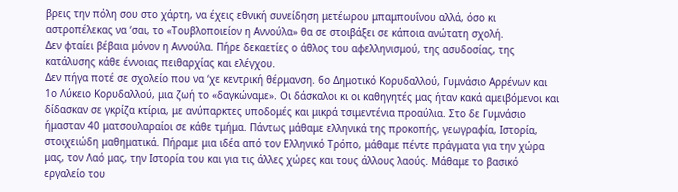βρεις την πόλη σου στο χάρτη, να έχεις εθνική συνείδηση μετέωρου μπαμπουΐνου αλλά, όσο κι αστροπέλεκας να ‘σαι, το «Τουβλοποιείον η Αννούλα» θα σε στοιβάξει σε κάποια ανώτατη σχολή.
Δεν φταίει βέβαια μόνον η Αννούλα. Πήρε δεκαετίες ο άθλος του αφελληνισμού, της ασυδοσίας, της κατάλυσης κάθε έννοιας πειθαρχίας και ελέγχου.
Δεν πήγα ποτέ σε σχολείο που να ‘χε κεντρική θέρμανση. 6ο Δημοτικό Κορυδαλλού, Γυμνάσιο Αρρένων και 1ο Λύκειο Κορυδαλλού, μια ζωή το «δαγκώναμε». Οι δάσκαλοι κι οι καθηγητές μας ήταν κακά αμειβόμενοι και δίδασκαν σε γκρίζα κτίρια, με ανύπαρκτες υποδομές και μικρά τσιμεντένια προαύλια. Στο δε Γυμνάσιο ήμασταν 40 ματσουλαραίοι σε κάθε τμήμα. Πάντως μάθαμε ελληνικά της προκοπής, γεωγραφία, Ιστορία, στοιχειώδη μαθηματικά. Πήραμε μια ιδέα από τον Ελληνικό Τρόπο, μάθαμε πέντε πράγματα για την χώρα μας, τον Λαό μας, την Ιστορία του και για τις άλλες χώρες και τους άλλους λαούς. Μάθαμε το βασικό εργαλείο του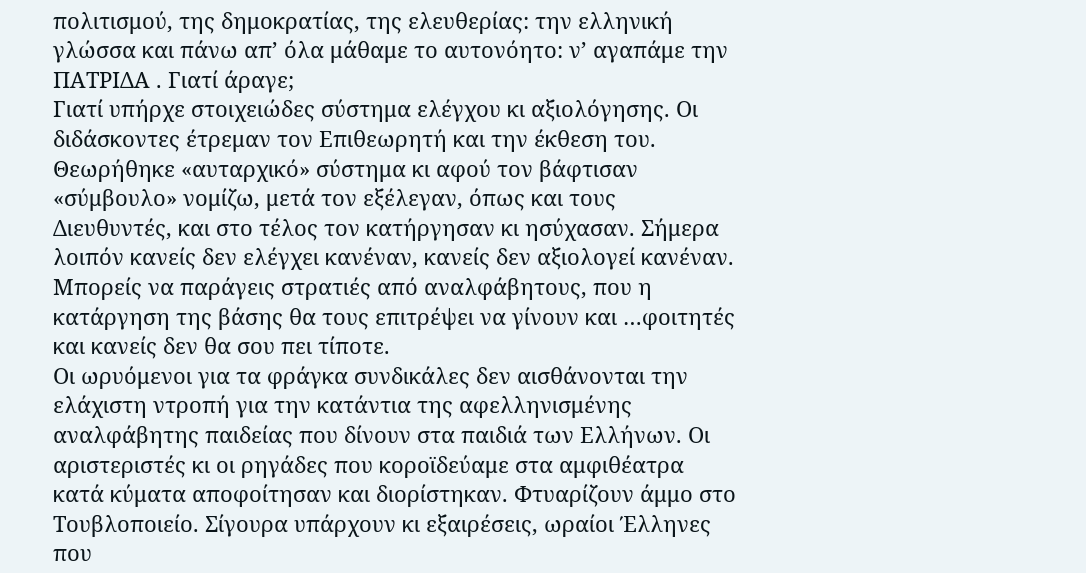πολιτισμού, της δημοκρατίας, της ελευθερίας: την ελληνική γλώσσα και πάνω απ’ όλα μάθαμε το αυτονόητο: ν’ αγαπάμε την ΠΑΤΡΙΔΑ . Γιατί άραγε;
Γιατί υπήρχε στοιχειώδες σύστημα ελέγχου κι αξιολόγησης. Οι διδάσκοντες έτρεμαν τον Επιθεωρητή και την έκθεση του. Θεωρήθηκε «αυταρχικό» σύστημα κι αφού τον βάφτισαν «σύμβουλο» νομίζω, μετά τον εξέλεγαν, όπως και τους Διευθυντές, και στο τέλος τον κατήργησαν κι ησύχασαν. Σήμερα λοιπόν κανείς δεν ελέγχει κανέναν, κανείς δεν αξιολογεί κανέναν. Μπορείς να παράγεις στρατιές από αναλφάβητους, που η κατάργηση της βάσης θα τους επιτρέψει να γίνουν και …φοιτητές και κανείς δεν θα σου πει τίποτε.
Οι ωρυόμενοι για τα φράγκα συνδικάλες δεν αισθάνονται την ελάχιστη ντροπή για την κατάντια της αφελληνισμένης αναλφάβητης παιδείας που δίνουν στα παιδιά των Ελλήνων. Οι αριστεριστές κι οι ρηγάδες που κοροϊδεύαμε στα αμφιθέατρα κατά κύματα αποφοίτησαν και διορίστηκαν. Φτυαρίζουν άμμο στο Τουβλοποιείο. Σίγουρα υπάρχουν κι εξαιρέσεις, ωραίοι Έλληνες που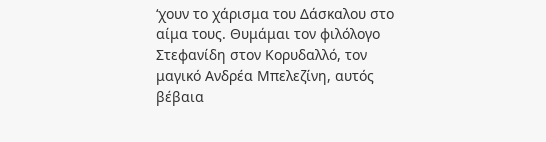‘χουν το χάρισμα του Δάσκαλου στο αίμα τους. Θυμάμαι τον φιλόλογο Στεφανίδη στον Κορυδαλλό, τον μαγικό Ανδρέα Μπελεζίνη, αυτός βέβαια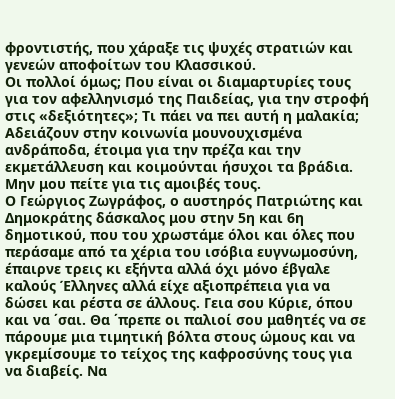φροντιστής, που χάραξε τις ψυχές στρατιών και γενεών αποφοίτων του Κλασσικού.
Οι πολλοί όμως; Που είναι οι διαμαρτυρίες τους για τον αφελληνισμό της Παιδείας, για την στροφή στις «δεξιότητες»; Τι πάει να πει αυτή η μαλακία; Αδειάζουν στην κοινωνία μουνουχισμένα ανδράποδα, έτοιμα για την πρέζα και την εκμετάλλευση και κοιμούνται ήσυχοι τα βράδια.
Μην μου πείτε για τις αμοιβές τους.
Ο Γεώργιος Ζωγράφος, ο αυστηρός Πατριώτης και Δημοκράτης δάσκαλος μου στην 5η και 6η δημοτικού, που του χρωστάμε όλοι και όλες που περάσαμε από τα χέρια του ισόβια ευγνωμοσύνη, έπαιρνε τρεις κι εξήντα αλλά όχι μόνο έβγαλε καλούς Έλληνες αλλά είχε αξιοπρέπεια για να δώσει και ρέστα σε άλλους. Γεια σου Κύριε, όπου και να ΄σαι. Θα ΄πρεπε οι παλιοί σου μαθητές να σε πάρουμε μια τιμητική βόλτα στους ώμους και να γκρεμίσουμε το τείχος της καφροσύνης τους για να διαβείς. Να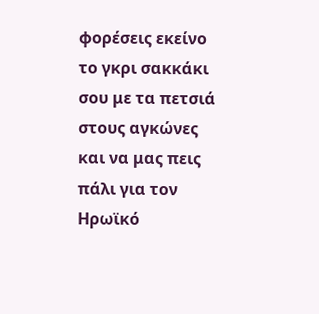φορέσεις εκείνο το γκρι σακκάκι σου με τα πετσιά στους αγκώνες και να μας πεις πάλι για τον Ηρωϊκό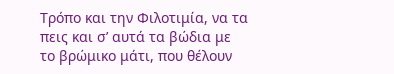Τρόπο και την Φιλοτιμία, να τα πεις και σ’ αυτά τα βώδια με το βρώμικο μάτι, που θέλουν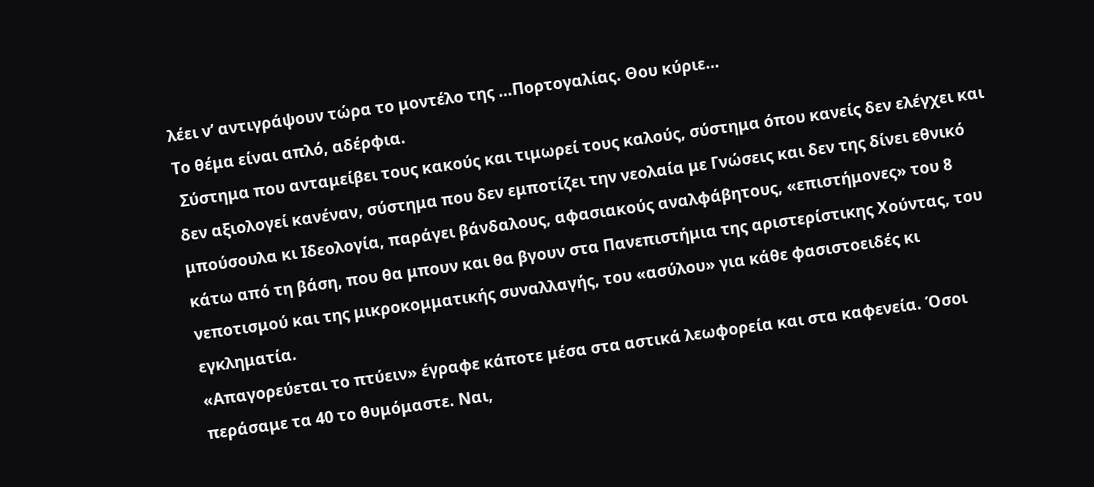λέει ν’ αντιγράψουν τώρα το μοντέλο της …Πορτογαλίας. Θου κύριε…
Το θέμα είναι απλό, αδέρφια.
 Σύστημα που ανταμείβει τους κακούς και τιμωρεί τους καλούς, σύστημα όπου κανείς δεν ελέγχει και δεν αξιολογεί κανέναν, σύστημα που δεν εμποτίζει την νεολαία με Γνώσεις και δεν της δίνει εθνικό μπούσουλα κι Ιδεολογία, παράγει βάνδαλους, αφασιακούς αναλφάβητους, «επιστήμονες» του 8 κάτω από τη βάση, που θα μπουν και θα βγουν στα Πανεπιστήμια της αριστερίστικης Χούντας, του νεποτισμού και της μικροκομματικής συναλλαγής, του «ασύλου» για κάθε φασιστοειδές κι εγκληματία.
«Απαγορεύεται το πτύειν» έγραφε κάποτε μέσα στα αστικά λεωφορεία και στα καφενεία. Όσοι περάσαμε τα 40 το θυμόμαστε. Ναι,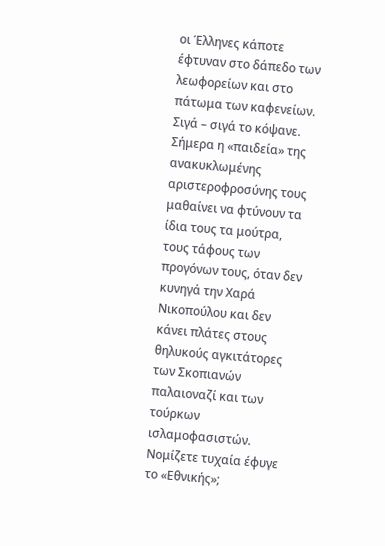οι Έλληνες κάποτε έφτυναν στο δάπεδο των λεωφορείων και στο πάτωμα των καφενείων. Σιγά – σιγά το κόψανε. Σήμερα η «παιδεία» της ανακυκλωμένης αριστεροφροσύνης τους μαθαίνει να φτύνουν τα ίδια τους τα μούτρα, τους τάφους των προγόνων τους, όταν δεν κυνηγά την Χαρά Νικοπούλου και δεν κάνει πλάτες στους θηλυκούς αγκιτάτορες των Σκοπιανών παλαιοναζί και των τούρκων ισλαμοφασιστών.
Νομίζετε τυχαία έφυγε το «Εθνικής»;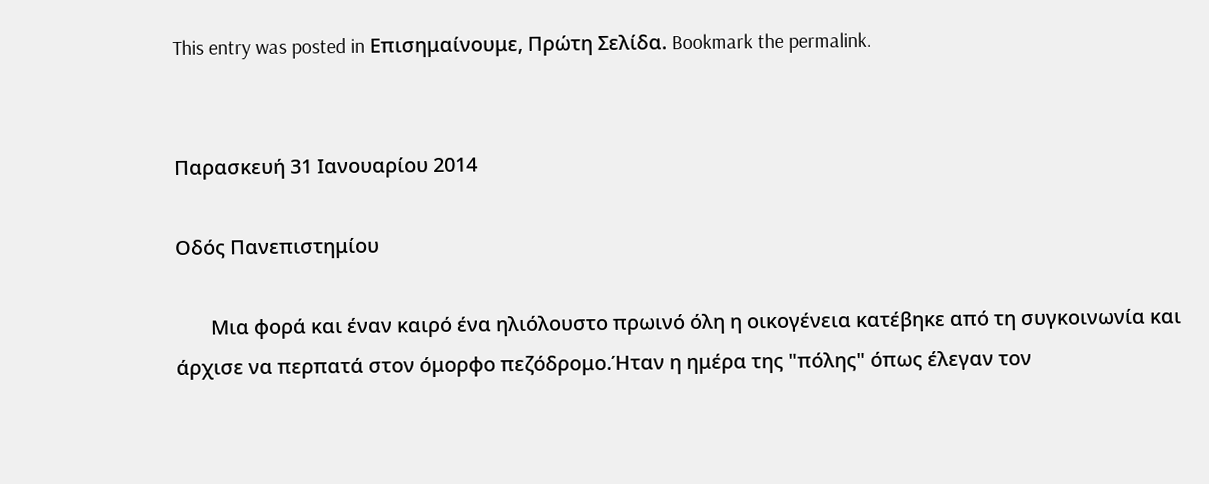This entry was posted in Επισημαίνουμε, Πρώτη Σελίδα. Bookmark the permalink.


Παρασκευή 31 Ιανουαρίου 2014

Οδός Πανεπιστημίου

       Μια φορά και έναν καιρό ένα ηλιόλουστο πρωινό όλη η οικογένεια κατέβηκε από τη συγκοινωνία και άρχισε να περπατά στον όμορφο πεζόδρομο.Ήταν η ημέρα της "πόλης" όπως έλεγαν τον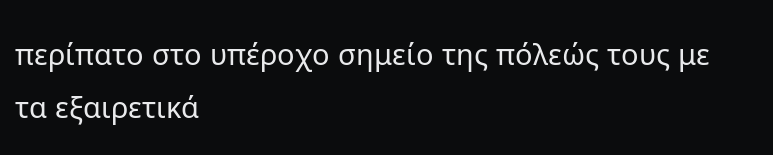περίπατο στο υπέροχο σημείο της πόλεώς τους με τα εξαιρετικά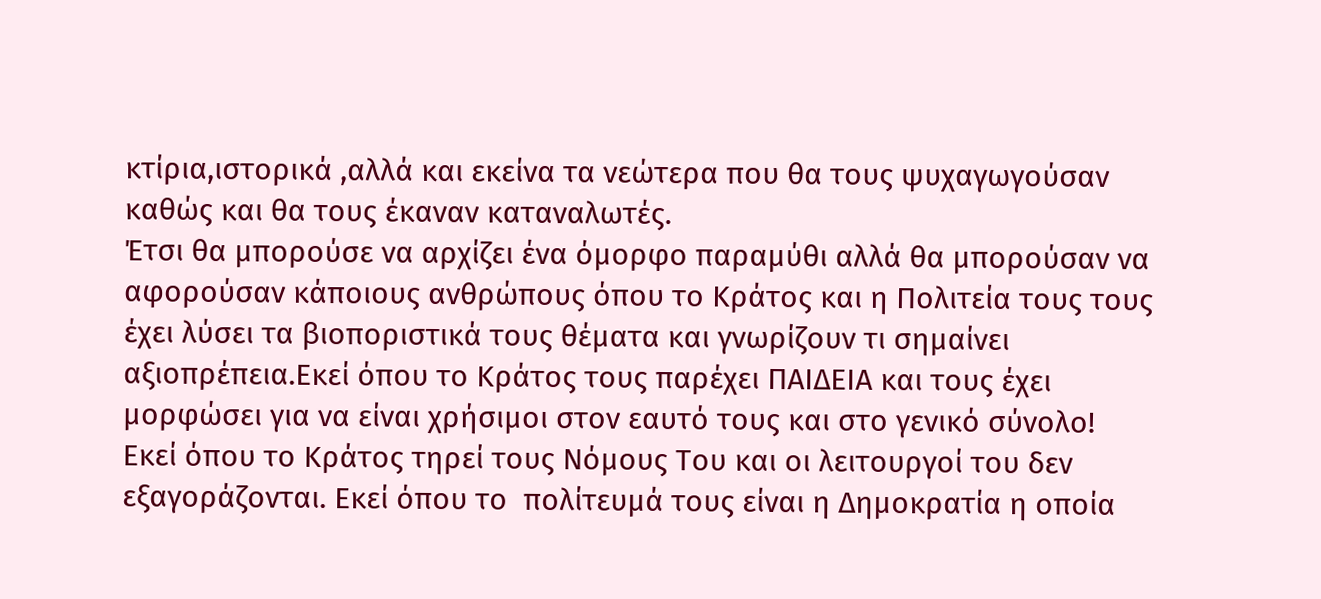κτίρια,ιστορικά ,αλλά και εκείνα τα νεώτερα που θα τους ψυχαγωγούσαν καθώς και θα τους έκαναν καταναλωτές.
Έτσι θα μπορούσε να αρχίζει ένα όμορφο παραμύθι αλλά θα μπορούσαν να αφορούσαν κάποιους ανθρώπους όπου το Κράτος και η Πολιτεία τους τους έχει λύσει τα βιοποριστικά τους θέματα και γνωρίζουν τι σημαίνει αξιοπρέπεια.Εκεί όπου το Κράτος τους παρέχει ΠΑΙΔΕΙΑ και τους έχει μορφώσει για να είναι χρήσιμοι στον εαυτό τους και στο γενικό σύνολο!
Εκεί όπου το Κράτος τηρεί τους Νόμους Του και οι λειτουργοί του δεν εξαγοράζονται. Εκεί όπου το  πολίτευμά τους είναι η Δημοκρατία η οποία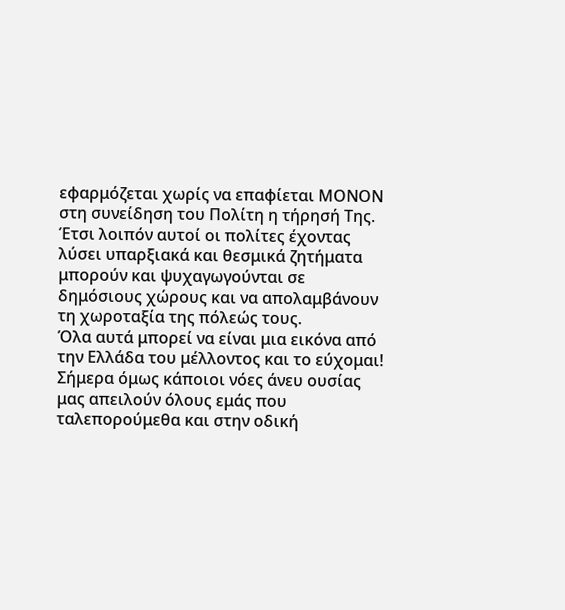εφαρμόζεται χωρίς να επαφίεται ΜΟΝΟΝ στη συνείδηση του Πολίτη η τήρησή Της.
Έτσι λοιπόν αυτοί οι πολίτες έχοντας λύσει υπαρξιακά και θεσμικά ζητήματα μπορούν και ψυχαγωγούνται σε δημόσιους χώρους και να απολαμβάνουν τη χωροταξία της πόλεώς τους.
Όλα αυτά μπορεί να είναι μια εικόνα από την Ελλάδα του μέλλοντος και το εύχομαι!
Σήμερα όμως κάποιοι νόες άνευ ουσίας μας απειλούν όλους εμάς που ταλεπορούμεθα και στην οδική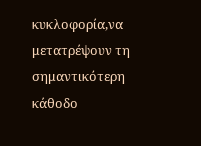κυκλοφορία,να μετατρέψουν τη σημαντικότερη κάθοδο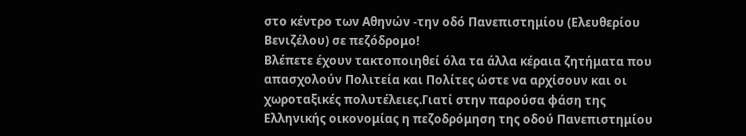στο κέντρο των Αθηνών -την οδό Πανεπιστημίου (Ελευθερίου Βενιζέλου) σε πεζόδρομο!
Βλέπετε έχουν τακτοποιηθεί όλα τα άλλα κέραια ζητήματα που απασχολούν Πολιτεία και Πολίτες ώστε να αρχίσουν και οι χωροταξικές πολυτέλειες.Γιατί στην παρούσα φάση της Ελληνικής οικονομίας η πεζοδρόμηση της οδού Πανεπιστημίου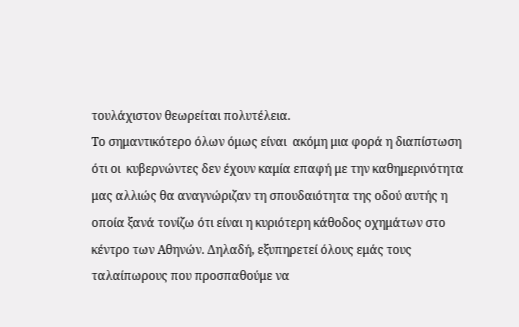τουλάχιστον θεωρείται πολυτέλεια.
Το σημαντικότερο όλων όμως είναι  ακόμη μια φορά η διαπίστωση ότι οι  κυβερνώντες δεν έχουν καμία επαφή με την καθημερινότητα μας αλλιώς θα αναγνώριζαν τη σπουδαιότητα της οδού αυτής η οποία ξανά τονίζω ότι είναι η κυριότερη κάθοδος οχημάτων στο κέντρο των Αθηνών. Δηλαδή, εξυπηρετεί όλους εμάς τους ταλαίπωρους που προσπαθούμε να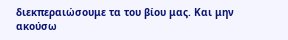διεκπεραιώσουμε τα του βίου μας. Και μην ακούσω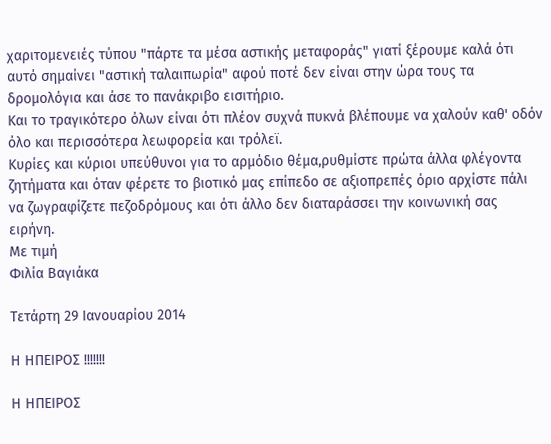χαριτομενειές τύπου "πάρτε τα μέσα αστικής μεταφοράς" γιατί ξέρουμε καλά ότι αυτό σημαίνει "αστική ταλαιπωρία" αφού ποτέ δεν είναι στην ώρα τους τα δρομολόγια και άσε το πανάκριβο εισιτήριο.
Και το τραγικότερο όλων είναι ότι πλέον συχνά πυκνά βλέπουμε να χαλούν καθ' οδόν όλο και περισσότερα λεωφορεία και τρόλεϊ.
Κυρίες και κύριοι υπεύθυνοι για το αρμόδιο θέμα,ρυθμίστε πρώτα άλλα φλέγοντα ζητήματα και όταν φέρετε το βιοτικό μας επίπεδο σε αξιοπρεπές όριο αρχίστε πάλι να ζωγραφίζετε πεζοδρόμους και ότι άλλο δεν διαταράσσει την κοινωνική σας ειρήνη.
Με τιμή
Φιλία Βαγιάκα

Τετάρτη 29 Ιανουαρίου 2014

Η ΗΠΕΙΡΟΣ !!!!!!!

Η ΗΠΕΙΡΟΣ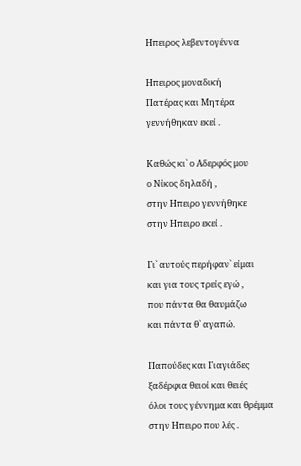Ηπειρος λεβεντογέννα

Ηπειρος μοναδική
Πατέρας και Μητέρα
γεννήθηκαν εκεί .

Καθώς κι` ο Αδερφός μου
ο Νίκος δηλαδή ,
στην Ηπειρο γεννήθηκε
στην Ηπειρο εκεί .

Γι` αυτούς περήφαν` είμαι
και για τους τρείς εγώ ,
που πάντα θα θαυμάζω
και πάντα θ` αγαπώ.

Παπούδες και Γιαγιάδες
ξαδέρφια θειοί και θειές
όλοι τους γέννημα και θρέμμα
στην Ηπειρο που λές .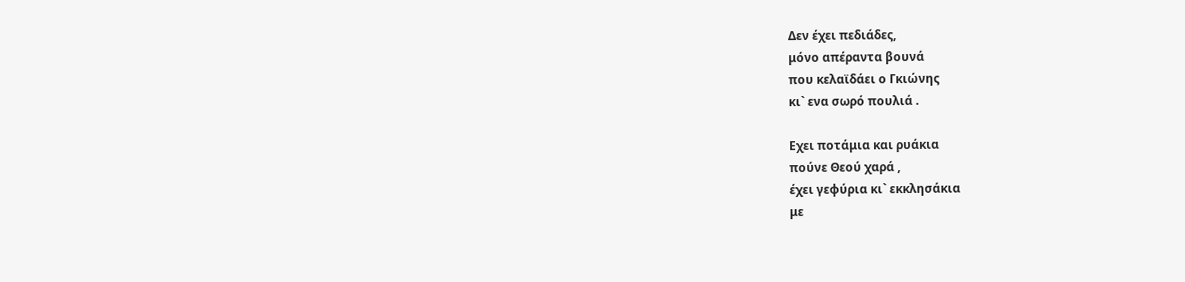Δεν έχει πεδιάδες,
μόνο απέραντα βουνά
που κελαϊδάει ο Γκιώνης
κι` ενα σωρό πουλιά .

Εχει ποτάμια και ρυάκια
πούνε Θεού χαρά ,
έχει γεφύρια κι` εκκλησάκια
με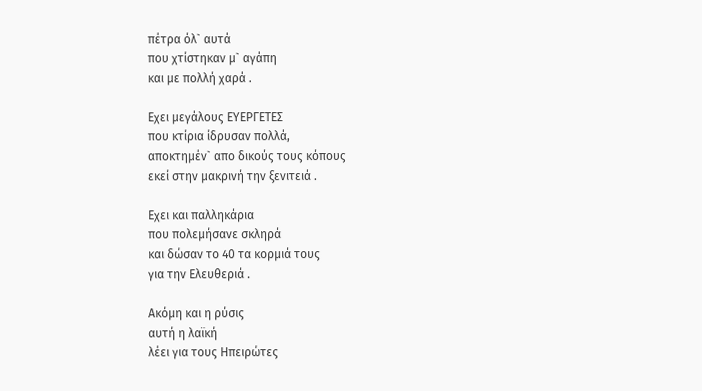πέτρα όλ` αυτά
που χτίστηκαν μ` αγάπη
και με πολλή χαρά .

Εχει μεγάλους ΕΥΕΡΓΕΤΕΣ
που κτίρια ίδρυσαν πολλά,
αποκτημέν` απο δικούς τους κόπους
εκεί στην μακρινή την ξενιτειά .

Εχει και παλληκάρια
που πολεμήσανε σκληρά
και δώσαν το 40 τα κορμιά τους
για την Ελευθεριά .

Ακόμη και η ρύσις
αυτή η λαϊκή
λέει για τους Ηπειρώτες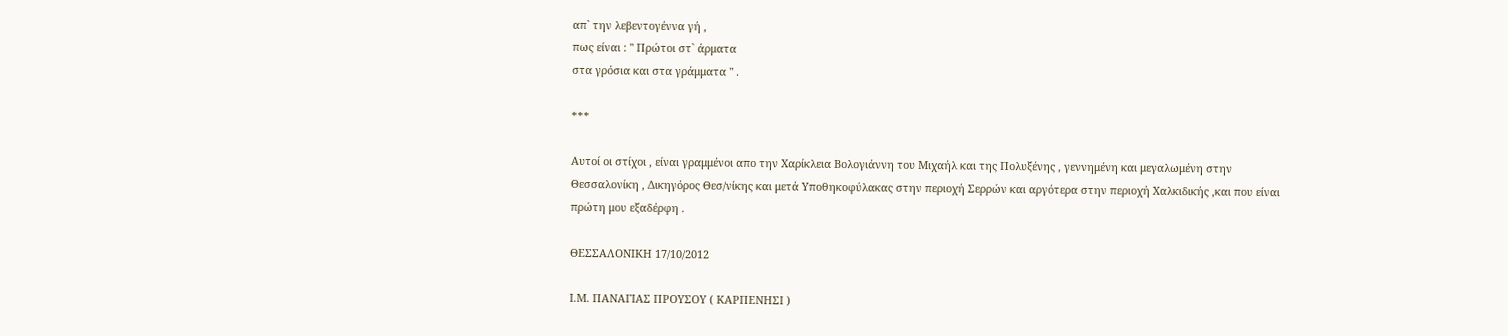απ` την λεβεντογέννα γή ,
πως είναι : " Πρώτοι στ` άρματα
στα γρόσια και στα γράμματα " .

***

Αυτοί οι στίχοι , είναι γραμμένοι απο την Χαρίκλεια Βολογιάννη του Μιχαήλ και της Πολυξένης , γεννημένη και μεγαλωμένη στην Θεσσαλονίκη , Δικηγόρος Θεσ/νίκης και μετά Υποθηκοφύλακας στην περιοχή Σερρών και αργότερα στην περιοχή Χαλκιδικής ,και που είναι
πρώτη μου εξαδέρφη .

ΘΕΣΣΑΛΟΝΙΚΗ 17/10/2012

Ι.Μ. ΠΑΝΑΓΙΑΣ ΠΡΟΥΣΟΥ ( ΚΑΡΠΕΝΗΣΙ )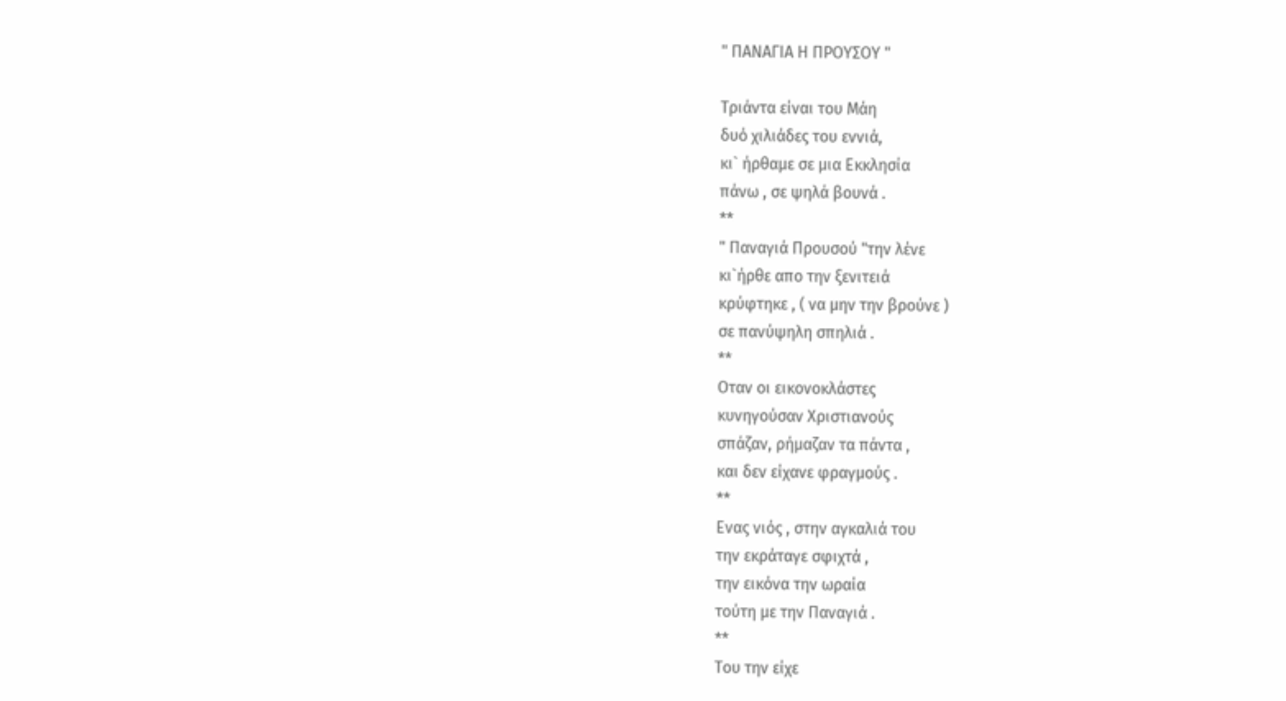" ΠΑΝΑΓΙΑ Η ΠΡΟΥΣΟΥ "

Τριάντα είναι του Μάη
δυό χιλιάδες του εννιά,
κι` ήρθαμε σε μια Εκκλησία
πάνω , σε ψηλά βουνά .
**
" Παναγιά Προυσού "την λένε
κι`ήρθε απο την ξενιτειά
κρύφτηκε , ( να μην την βρούνε )
σε πανύψηλη σπηλιά .
**
Οταν οι εικονοκλάστες
κυνηγούσαν Χριστιανούς
σπάζαν, ρήμαζαν τα πάντα ,
και δεν είχανε φραγμούς .
**
Ενας νιός , στην αγκαλιά του
την εκράταγε σφιχτά ,
την εικόνα την ωραία
τούτη με την Παναγιά .
**
Του την είχε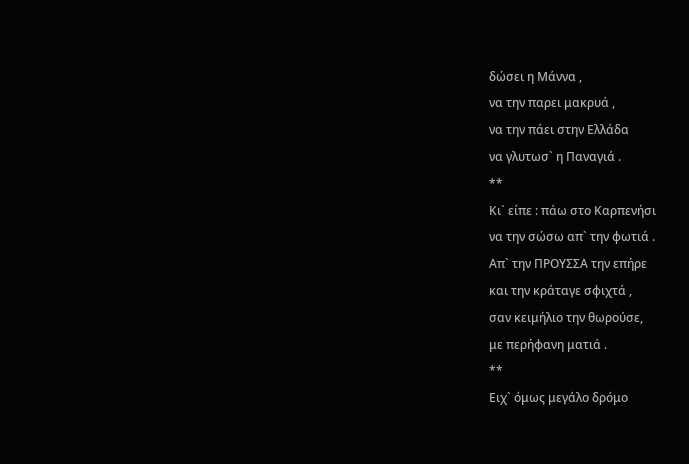δώσει η Μάννα ,
να την παρει μακρυά ,
να την πάει στην Ελλάδα
να γλυτωσ` η Παναγιά .
**
Κι` είπε : πάω στο Καρπενήσι
να την σώσω απ` την φωτιά .
Απ` την ΠΡΟΥΣΣΑ την επήρε
και την κράταγε σφιχτά ,
σαν κειμήλιο την θωρούσε,
με περήφανη ματιά .
**
Ειχ` όμως μεγάλο δρόμο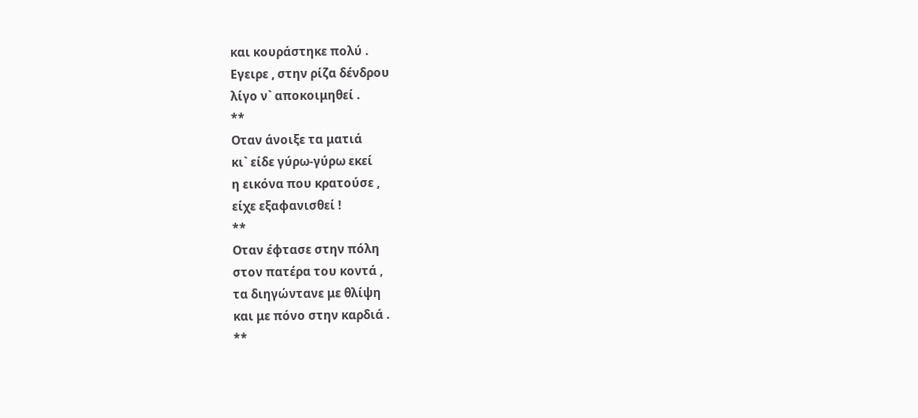και κουράστηκε πολύ .
Εγειρε , στην ρίζα δένδρου
λίγο ν` αποκοιμηθεί .
**
Οταν άνοιξε τα ματιά
κι` είδε γύρω-γύρω εκεί
η εικόνα που κρατούσε ,
είχε εξαφανισθεί !
**
Οταν έφτασε στην πόλη
στον πατέρα του κοντά ,
τα διηγώντανε με θλίψη
και με πόνο στην καρδιά .
**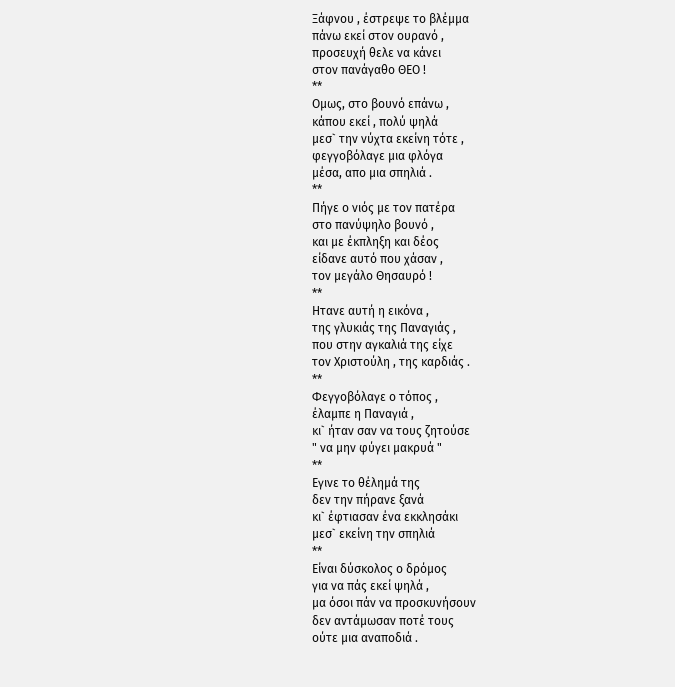Ξάφνου , έστρεψε το βλέμμα
πάνω εκεί στον ουρανό ,
προσευχή θελε να κάνει
στον πανάγαθο ΘΕΟ !
**
Ομως, στο βουνό επάνω ,
κάπου εκεί , πολύ ψηλά
μεσ` την νύχτα εκείνη τότε ,
φεγγοβόλαγε μια φλόγα
μέσα, απο μια σπηλιά .
**
Πήγε ο νιός με τον πατέρα
στο πανύψηλο βουνό ,
και με έκπληξη και δέος
είδανε αυτό που χάσαν ,
τον μεγάλο Θησαυρό !
**
Ητανε αυτή η εικόνα ,
της γλυκιάς της Παναγιάς ,
που στην αγκαλιά της είχε
τον Χριστούλη , της καρδιάς .
**
Φεγγοβόλαγε ο τόπος ,
έλαμπε η Παναγιά ,
κι` ήταν σαν να τους ζητούσε
" να μην φύγει μακρυά "
**
Εγινε το θέλημά της
δεν την πήρανε ξανά
κι` έφτιασαν ένα εκκλησάκι
μεσ` εκείνη την σπηλιά
**
Είναι δύσκολος ο δρόμος
για να πάς εκεί ψηλά ,
μα όσοι πάν να προσκυνήσουν
δεν αντάμωσαν ποτέ τους
ούτε μια αναποδιά .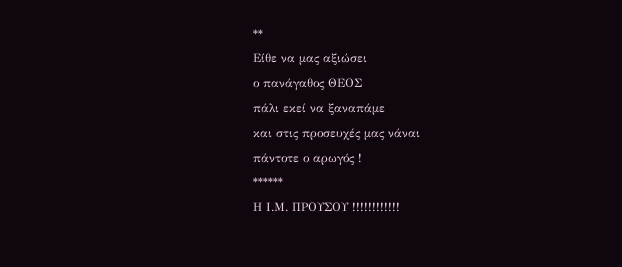**
Είθε να μας αξιώσει
ο πανάγαθος ΘΕΟΣ
πάλι εκεί να ξαναπάμε
και στις προσευχές μας νάναι
πάντοτε ο αρωγός !
******
Η Ι.Μ. ΠΡΟΥΣΟΥ !!!!!!!!!!!!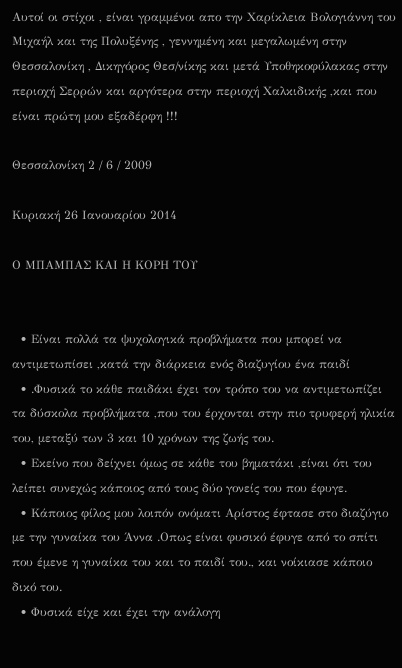Αυτοί οι στίχοι , είναι γραμμένοι απο την Χαρίκλεια Βολογιάννη του Μιχαήλ και της Πολυξένης , γεννημένη και μεγαλωμένη στην Θεσσαλονίκη , Δικηγόρος Θεσ/νίκης και μετά Υποθηκοφύλακας στην περιοχή Σερρών και αργότερα στην περιοχή Χαλκιδικής ,και που είναι πρώτη μου εξαδέρφη !!!

Θεσσαλονίκη 2 / 6 / 2009

Κυριακή 26 Ιανουαρίου 2014

Ο ΜΠΑΜΠΑΣ ΚΑΙ Η ΚΟΡΗ ΤΟΥ


  • Είναι πολλά τα ψυχολογικά προβλήματα που μπορεί να αντιμετωπίσει ,κατά την διάρκεια ενός διαζυγίου ένα παιδί
  • .Φυσικά το κάθε παιδάκι έχει τον τρόπο του να αντιμετωπίζει τα δύσκολα προβλήματα ,που του έρχονται στην πιο τρυφερή ηλικία του, μεταξύ των 3 και 10 χρόνων της ζωής του.
  • Εκείνο που δείχνει όμως σε κάθε του βηματάκι ,είναι ότι του λείπει συνεχώς κάποιος από τους δύο γονείς του που έφυγε.
  • Κάποιος φίλος μου λοιπόν ονόματι Αρίστος έφτασε στο διαζύγιο με την γυναίκα του Άννα .Οπως είναι φυσικό έφυγε από το σπίτι που έμενε η γυναίκα του και το παιδί του., και νοίκιασε κάποιο δικό του.
  • Φυσικά είχε και έχει την ανάλογη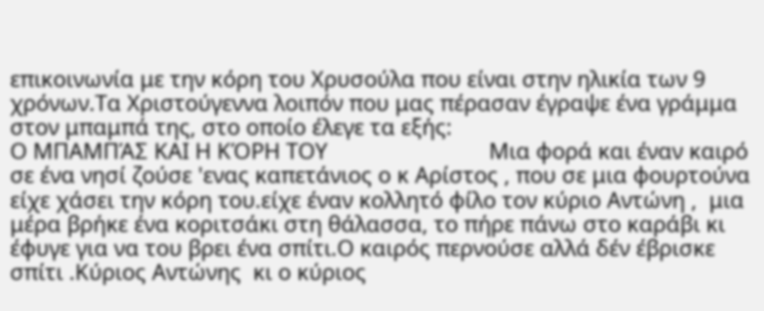επικοινωνία με την κόρη του Χρυσούλα που είναι στην ηλικία των 9  χρόνων.Τα Χριστούγεννα λοιπόν που μας πέρασαν έγραψε ένα γράμμα στον μπαμπά της, στο οποίο έλεγε τα εξής:                                                                                                                    Ο ΜΠΑΜΠΆΣ ΚΑΙ Η ΚΌΡΗ ΤΟΥ                           Μια φορά και έναν καιρό σε ένα νησί ζούσε 'ενας καπετάνιος ο κ Αρίστος , που σε μια φουρτούνα είχε χάσει την κόρη του.είχε έναν κολλητό φίλο τον κύριο Αντώνη ,  μια μέρα βρήκε ένα κοριτσάκι στη θάλασσα, το πήρε πάνω στο καράβι κι έφυγε για να του βρει ένα σπίτι.Ο καιρός περνούσε αλλά δέν έβρισκε σπίτι .Κύριος Αντώνης  κι ο κύριος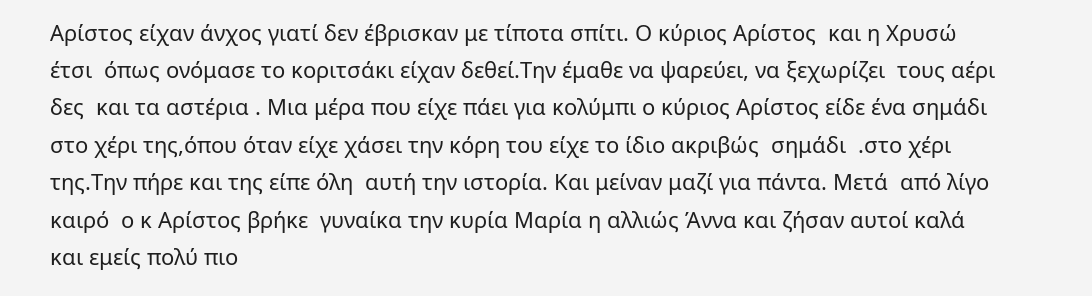Αρίστος είχαν άνχος γιατί δεν έβρισκαν με τίποτα σπίτι. Ο κύριος Αρίστος  και η Χρυσώ έτσι  όπως ονόμασε το κοριτσάκι είχαν δεθεί.Την έμαθε να ψαρεύει, να ξεχωρίζει  τους αέρι δες  και τα αστέρια . Μια μέρα που είχε πάει για κολύμπι ο κύριος Αρίστος είδε ένα σημάδι στο χέρι της,όπου όταν είχε χάσει την κόρη του είχε το ίδιο ακριβώς  σημάδι  .στο χέρι της.Την πήρε και της είπε όλη  αυτή την ιστορία. Και μείναν μαζί για πάντα. Μετά  από λίγο  καιρό  ο κ Αρίστος βρήκε  γυναίκα την κυρία Μαρία η αλλιώς Άννα και ζήσαν αυτοί καλά και εμείς πολύ πιο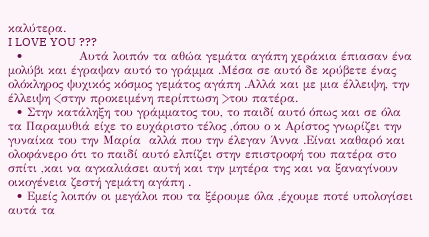καλύτερα.                                                                                                                                     I LOVE YOU ???
  •              Αυτά λοιπόν τα αθώα γεμάτα αγάπη χεράκια έπιασαν ένα μολύβι και έγραψαν αυτό το γράμμα .Μέσα σε αυτό δε κρύβετε ένας ολόκληρος ψυχικός κόσμος γεμάτος αγάπη .Αλλά και με μια έλλειψη, την έλλειψη <στην προκειμένη περίπτωση >του πατέρα.
  • Στην κατάληξη του γράμματος του, το παιδί αυτό όπως και σε όλα τα Παραμυθιά είχε το ευχάριστο τέλος ,όπου ο κ Αρίστος γνωρίζει την γυναίκα του την Μαρία  αλλά που την έλεγαν Άννα .Είναι καθαρό και ολοφάνερο ότι το παιδί αυτό ελπίζει στην επιστροφή του πατέρα στο σπίτι ,και να αγκαλιάσει αυτή και την μητέρα της και να ξαναγίνουν οικογένεια ζεστή γεμάτη αγάπη .
  • Εμείς λοιπόν οι μεγάλοι που τα ξέρουμε όλα ,έχουμε ποτέ υπολογίσει αυτά τα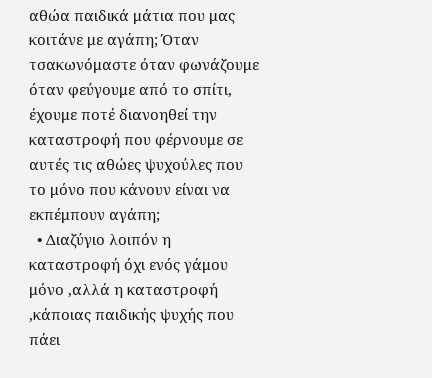αθώα παιδικά μάτια που μας κοιτάνε με αγάπη; Όταν τσακωνόμαστε όταν φωνάζουμε όταν φεύγουμε από το σπίτι, έχουμε ποτέ διανοηθεί την καταστροφή που φέρνουμε σε αυτές τις αθώες ψυχούλες που το μόνο που κάνουν είναι να εκπέμπουν αγάπη;
  • Διαζύγιο λοιπόν η καταστροφή όχι ενός γάμου μόνο ,αλλά η καταστροφή ,κάποιας παιδικής ψυχής που πάει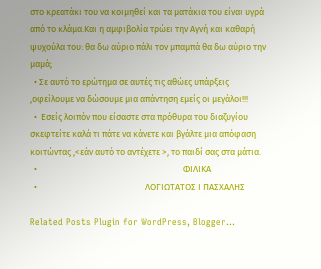στο κρεατάκι του να κοιμηθεί και τα ματάκια του είναι υγρά από το κλάμα.Και η αμφιβολία τρώει την Αγνή και καθαρή ψυχούλα του: θα δω αύριο πάλι τον μπαμπά θα δω αύριο την μαμά;
  • Σε αυτό το ερώτημα σε αυτές τις αθώες υπάρξεις ,οφείλουμε να δώσουμε μια απάντηση εμείς οι μεγάλοι!!!
  •  Εσείς λοιπόν που είσαστε στα πρόθυρα του διαζυγίου σκεφτείτε καλά τι πάτε να κάνετε και βγάλτε μια απόφαση κοιτώντας ,<εάν αυτό το αντέχετε >, το παιδί σας στα μάτια.
  •                                                                         ΦΙΛΙΚΑ
  •                                                      ΛΟΓΙΩΤΑΤΟΣ Ι ΠΑΣΧΑΛΗΣ

Related Posts Plugin for WordPress, Blogger...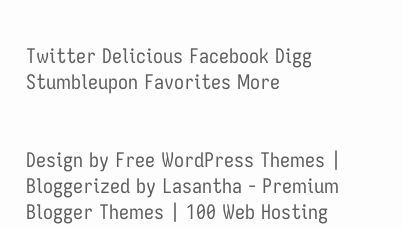Twitter Delicious Facebook Digg Stumbleupon Favorites More


Design by Free WordPress Themes | Bloggerized by Lasantha - Premium Blogger Themes | 100 Web Hosting